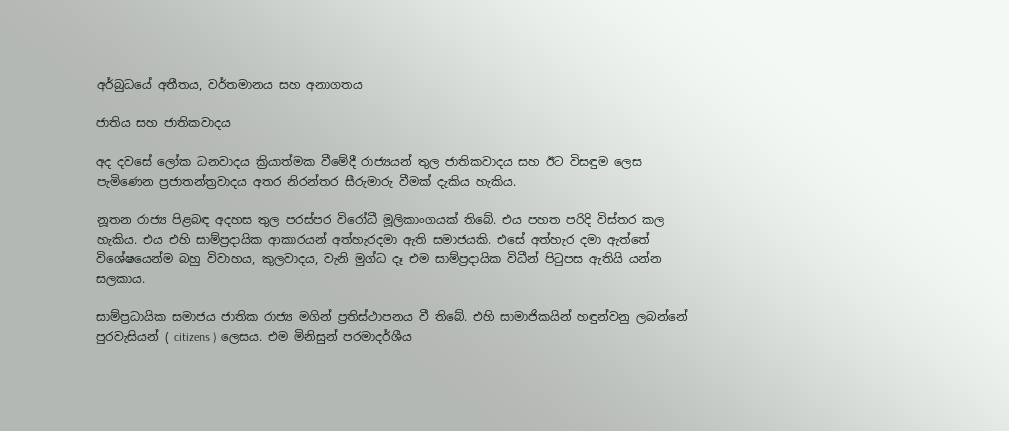අර්බුධයේ අතීතය, වර්තමානය සහ අනාගතය

ජාතිය සහ ජාතිකවාදය

අද දවසේ ලෝක ධනවාදය ක්‍රියාත්මක වීමේදී රාජ්‍යයන් තුල ජාතිකවාදය සහ ඊට විසඳුම ලෙස පැමිණෙන ප්‍රජාතන්ත්‍රවාදය අතර නිරන්තර සීරුමාරු වීමක් දැකිය හැකිය.

නූතන රාජ්‍ය පිළබඳ අදහස තුල පරස්පර විරෝධී මූලිකාංගයක් තිබේ. එය පහත පරිදි විස්තර කල හැකිය. එය එහි සාම්ප්‍රදායික ආකාරයන් අත්හැරදමා ඇති සමාජයකි. එසේ අත්හැර දමා ඇත්තේ විශේෂයෙන්ම බහු විවාහය, කුලවාදය, වැනි මුග්ධ දෑ එම සාම්ප්‍රදායික විධීන් පිටුපස ඇතියි යන්න සලකාය.

සාම්ප්‍රධායික සමාජය ජාතික රාජ්‍ය මගින් ප්‍රතිස්ථාපනය වී තිබේ. එහි සාමාජිකයින් හඳුන්වනු ලබන්නේ පුරවැසියන් ( citizens ) ලෙසය. එම මිනිසුන් පරමාදර්ශීය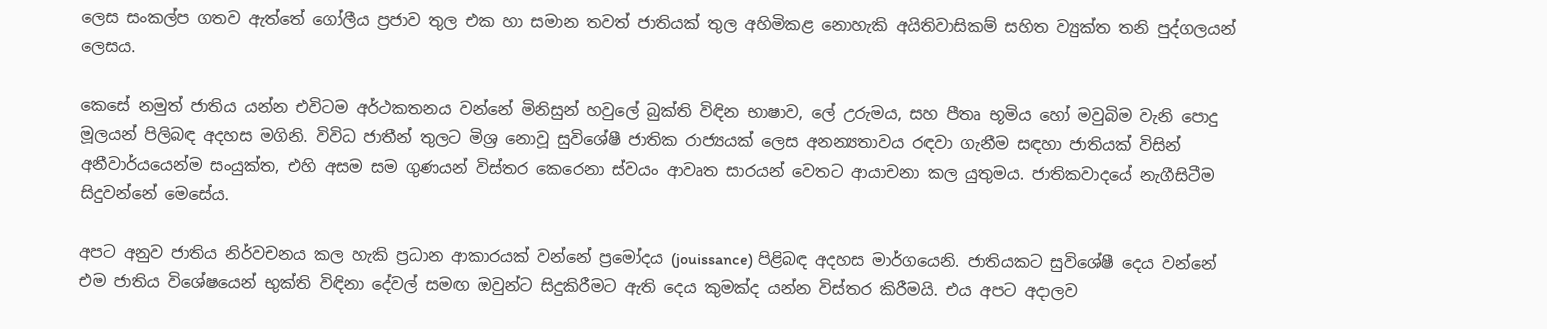ලෙස සංකල්ප ගතව ඇත්තේ ගෝලීය ප්‍රජාව තුල එක හා සමාන තවත් ජාතියක් තුල අහිමිකළ නොහැකි අයිතිවාසිකම් සහිත ව්‍යුක්ත තනි පුද්ගලයන් ලෙසය.

කෙසේ නමුත් ජාතිය යන්න එවිටම අර්ථකතනය වන්නේ මිනිසුන් හවුලේ බුක්ති විඳින භාෂාව, ලේ උරුමය, සහ පීතෘ භූමිය හෝ මවුබිම වැනි පොදු මූලයන් පිලිබඳ අදහස මගිනි. විවිධ ජාතීන් තුලට මිශ්‍ර නොවූ සුවිශේෂී ජාතික රාජ්‍යයක් ලෙස අනන්‍යතාවය රඳවා ගැනීම සඳහා ජාතියක් විසින් අනීවාර්යයෙන්ම සංයුක්ත, එහි අසම සම ගුණයන් විස්තර කෙරෙනා ස්වයං ආවෘත සාරයන් වෙතට ආයාචනා කල යුතුමය. ජාතිකවාදයේ නැගීසිටීම සිදුවන්නේ මෙසේය.

අපට අනුව ජාතිය නිර්වචනය කල හැකි ප්‍රධාන ආකාරයක් වන්නේ ප්‍රමෝදය (jouissance) පිළිබඳ අදහස මාර්ගයෙනි. ජාතියකට සුවිශේෂී දෙය වන්නේ එම ජාතිය විශේෂයෙන් භුක්ති විඳිනා දේවල් සමඟ ඔවුන්ට සිදුකිරීමට ඇති දෙය කුමක්ද යන්න විස්තර කිරීමයි. එය අපට අදාලව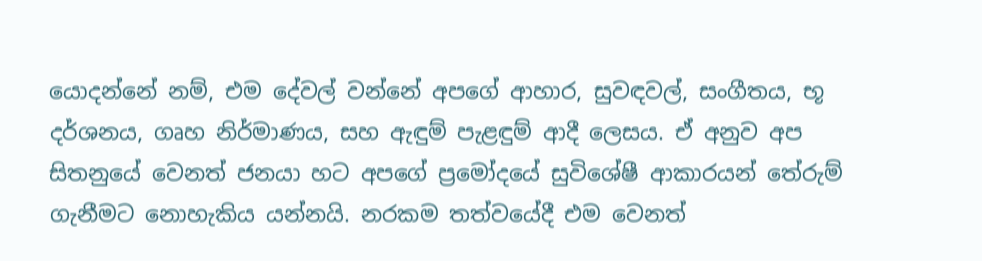යොදන්නේ නම්, එම දේවල් වන්නේ අපගේ ආහාර, සුවඳවල්, සංගීතය, භූ දර්ශනය, ගෘහ නිර්මාණය, සහ ඇඳුම් පැළඳුම් ආදී ලෙසය. ඒ අනුව අප සිතනුයේ වෙනත් ජනයා හට අපගේ ප්‍රමෝදයේ සුවිශේෂී ආකාරයන් තේරුම් ගැනීමට නොහැකිය යන්නයි. නරකම තත්වයේදී එම වෙනත්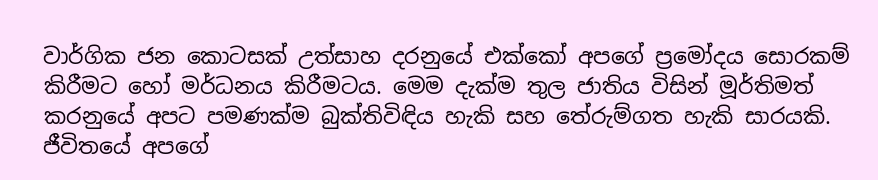වාර්ගික ජන කොටසක් උත්සාහ දරනුයේ එක්කෝ අපගේ ප්‍රමෝදය සොරකම් කිරීමට හෝ මර්ධනය කිරීමටය. මෙම දැක්ම තුල ජාතිය විසින් මූර්තිමත් කරනුයේ අපට පමණක්ම බුක්තිවිඳිය හැකි සහ තේරුම්ගත හැකි සාරයකි. ජීවිතයේ අපගේ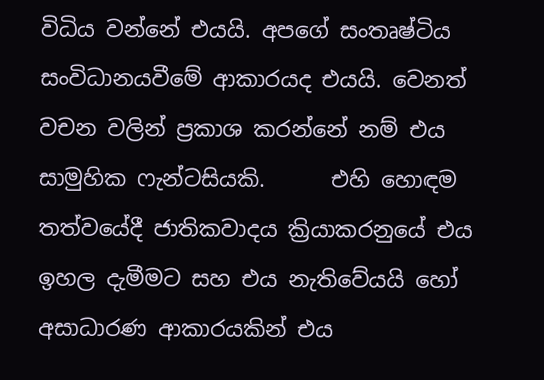විධිය වන්නේ එයයි. අපගේ සංතෘෂ්ටිය සංවිධානයවීමේ ආකාරයද එයයි. වෙනත් වචන වලින් ප්‍රකාශ කරන්නේ නම් එය සාමුහික ෆැන්ටසියකි.      එහි හොඳම තත්වයේදී ජාතිකවාදය ක්‍රියාකරනුයේ එය ඉහල දැමීමට සහ එය නැතිවේයයි හෝ අසාධාරණ ආකාරයකින් එය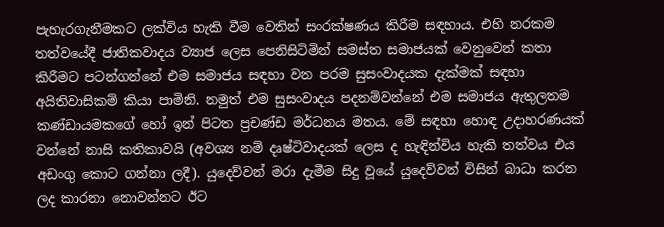පැහැරගැනීමකට ලක්විය හැකි වීම වෙතින් සංරක්ෂණය කිරීම සඳහාය. එහි නරකම තත්වයේදී ජාතිකවාදය ව්‍යාජ ලෙස පෙනිසිටිමින් සමස්ත සමාජයක් වෙනුවෙන් කතා කිරීමට පටන්ගන්නේ එම සමාජය සඳහා වන පරම සුසංවාදයක දැක්මක් සඳහා අයිතිවාසිකම් කියා පාමිනි. නමුත් එම සුසංවාදය පදනම්වන්නේ එම සමාජය ඇතුලතම කණ්ඩායමකගේ හෝ ඉන් පිටත ප්‍රචණ්ඩ මර්ධනය මතය. මේ සඳහා හොඳ උදාහරණයක් වන්නේ නාසි කතිකාවයි (අවශ්‍ය නම් දෘෂ්ටිවාදයක් ලෙස ද හැඳින්විය හැකි තත්වය එය අඩංගු කොට ගන්නා ලදී). යුදෙව්වන් මරා දැමීම සිදු වූයේ යුදෙව්වන් විසින් බාධා කරන ලද කාරනා නොවන්නට ඊට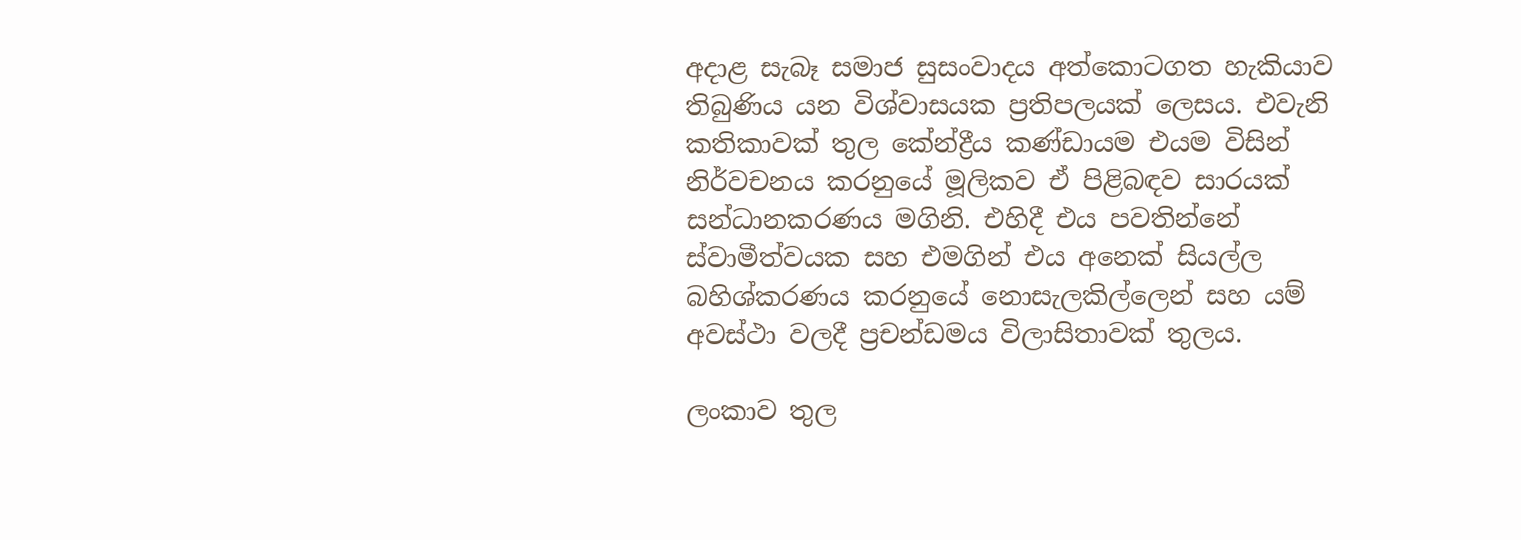අදාළ සැබෑ සමාජ සුසංවාදය අත්කොටගත හැකියාව තිබුණිය යන විශ්වාසයක ප්‍රතිපලයක් ලෙසය. එවැනි කතිකාවක් තුල කේන්ද්‍රීය කණ්ඩායම එයම විසින් නිර්වචනය කරනුයේ මූලිකව ඒ පිළිබඳව සාරයක් සන්ධානකරණය මගිනි. එහිදී එය පවතින්නේ ස්වාමීත්වයක සහ එමගින් එය අනෙක් සියල්ල බහිශ්කරණය කරනුයේ නොසැලකිල්ලෙන් සහ යම් අවස්ථා වලදී ප්‍රචන්ඩමය විලාසිතාවක් තුලය.

ලංකාව තුල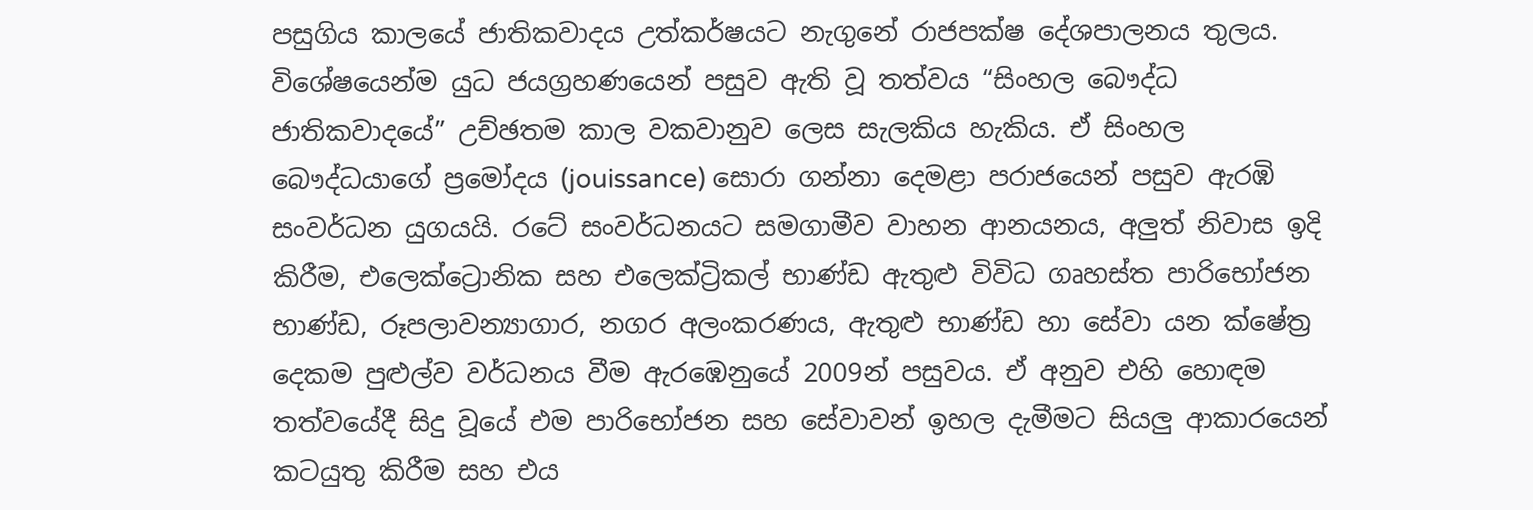පසුගිය කාලයේ ජාතිකවාදය උත්කර්ෂයට නැගුනේ රාජපක්ෂ දේශපාලනය තුලය. විශේෂයෙන්ම යුධ ජයග්‍රහණයෙන් පසුව ඇති වූ තත්වය “සිංහල බෞද්ධ ජාතිකවාදයේ” උච්ඡතම කාල වකවානුව ලෙස සැලකිය හැකිය. ඒ සිංහල බෞද්ධයාගේ ප්‍රමෝදය (jouissance) සොරා ගන්නා දෙමළා පරාජයෙන් පසුව ඇරඹි සංවර්ධන යුගයයි. රටේ සංවර්ධනයට සමගාමීව වාහන ආනයනය, අලුත් නිවාස ඉදි කිරීම, එලෙක්ට්‍රොනික සහ එලෙක්ට්‍රිකල් භාණ්ඩ ඇතුළු විවිධ ගෘහස්ත පාරිභෝජන භාණ්ඩ, රූපලාවන්‍යාගාර, නගර අලංකරණය, ඇතුළු භාණ්ඩ හා සේවා යන ක්ෂේත්‍ර දෙකම පුළුල්ව වර්ධනය වීම ඇරඹෙනුයේ 2009න් පසුවය. ඒ අනුව එහි හොඳම තත්වයේදී සිදු වූයේ එම පාරිභෝජන සහ සේවාවන් ඉහල දැමීමට සියලු ආකාරයෙන් කටයුතු කිරීම සහ එය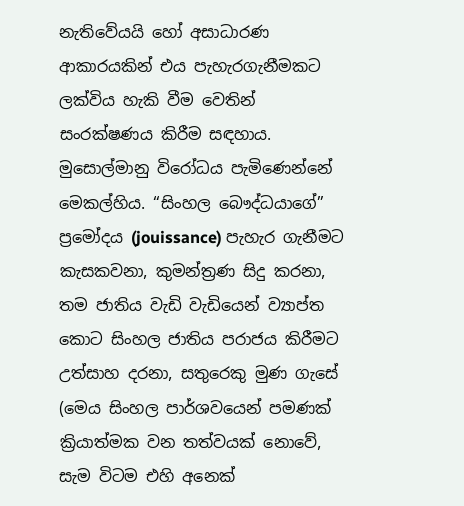නැතිවේයයි හෝ අසාධාරණ ආකාරයකින් එය පැහැරගැනීමකට ලක්විය හැකි වීම වෙතින් සංරක්ෂණය කිරීම සඳහාය. මුසොල්මානු විරෝධය පැමිණෙන්නේ මෙකල්හිය. “සිංහල බෞද්ධයාගේ” ප්‍රමෝදය (jouissance) පැහැර ගැනීමට කැසකවනා, කුමන්ත්‍රණ සිදු කරනා, තම ජාතිය වැඩි වැඩියෙන් ව්‍යාප්ත කොට සිංහල ජාතිය පරාජය කිරීමට උත්සාහ දරනා, සතුරෙකු මුණ ගැසේ (මෙය සිංහල පාර්ශවයෙන් පමණක් ක්‍රියාත්මක වන තත්වයක් නොවේ, සැම විටම එහි අනෙක්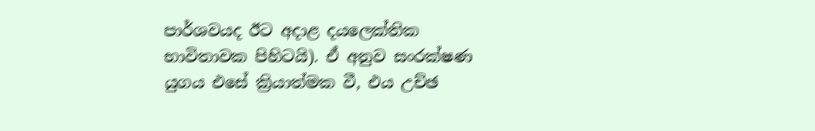පාර්ශවයද ඊට අදාළ දයලෙක්තික භාවිතාවක පිහිටයි). ඒ අනුව සංරක්ෂණ යුගය එසේ ක්‍රියාත්මක වී, එය උච්ඡ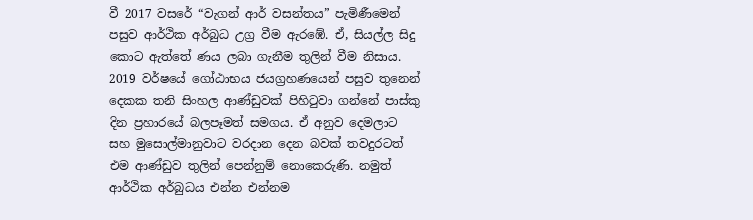වී 2017 වසරේ “වැගන් ආර් වසන්තය” පැමිණීමෙන් පසුව ආර්ථික අර්බුධ උග්‍ර වීම ඇරඹේ. ඒ, සියල්ල සිදු කොට ඇත්තේ ණය ලබා ගැනීම තුලින් වීම නිසාය. 2019 වර්ෂයේ ගෝඨාභය ජයග්‍රහණයෙන් පසුව තුනෙන් දෙකක තනි සිංහල ආණ්ඩුවක් පිහිටුවා ගන්නේ පාස්කු දින ප්‍රහාරයේ බලපෑමත් සමගය. ඒ අනුව දෙමලාට සහ මුසොල්මානුවාට වරදාන දෙන බවක් තවදුරටත් එම ආණ්ඩුව තුලින් පෙන්නුම් නොකෙරුණි. නමුත් ආර්ථික අර්බුධය එන්න එන්නම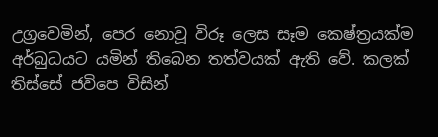උග්‍රවෙමින්, පෙර නොවූ විරූ ලෙස සෑම කෙෂ්ත්‍රයක්ම අර්බුධයට යමින් තිබෙන තත්වයක් ඇති වේ. කලක් තිස්සේ ජවිපෙ විසින්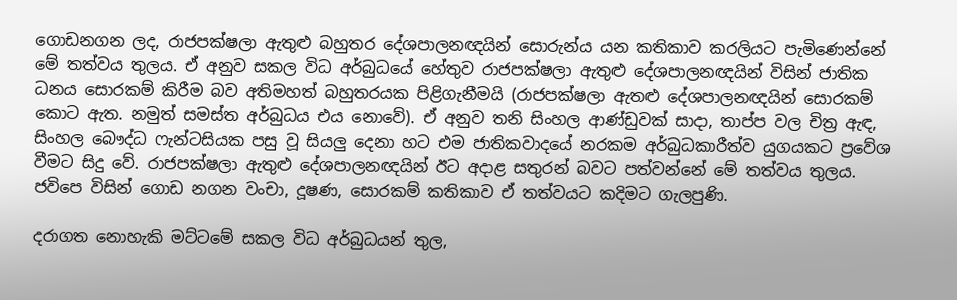ගොඩනගන ලද, රාජපක්ෂලා ඇතුළු බහුතර දේශපාලනඥයින් සොරුන්ය යන කතිකාව කරලියට පැමිණෙන්නේ මේ තත්වය තුලය. ඒ අනුව සකල විධ අර්බුධයේ හේතුව රාජපක්ෂලා ඇතුළු දේශපාලනඥයින් විසින් ජාතික ධනය සොරකම් කිරීම බව අතිමහත් බහුතරයක පිළිගැනීමයි (රාජපක්ෂලා ඇතළු දේශපාලනඥයින් සොරකම් කොට ඇත. නමුත් සමස්ත අර්බුධය එය නොවේ). ඒ අනුව තනි සිංහල ආණ්ඩුවක් සාදා, තාප්ප වල චිත්‍ර ඇඳ, සිංහල බෞද්ධ ෆැන්ටසියක පසු වූ සියලු දෙනා හට එම ජාතිකවාදයේ නරකම අර්බුධකාරීත්ව යුගයකට ප්‍රවේශ වීමට සිදු වේ. රාජපක්ෂලා ඇතුළු දේශපාලනඥයින් ඊට අදාළ සතුරන් බවට පත්වන්නේ මේ තත්වය තුලය. ජවිපෙ විසින් ගොඩ නගන වංචා, දූෂණ, සොරකම් කතිකාව ඒ තත්වයට කදිමට ගැලපුණි.

දරාගත නොහැකි මට්ටමේ සකල විධ අර්බුධයන් තුල,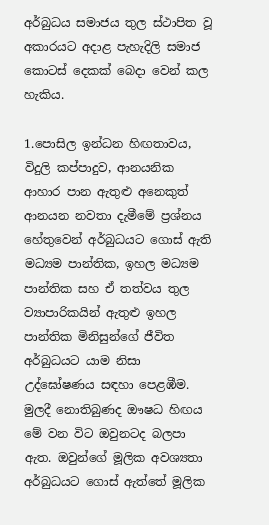අර්බුධය සමාජය තුල ස්ථාපිත වූ අකාරයට අදාළ පැහැදිලි සමාජ කොටස් දෙකක් බෙදා වෙන් කල හැකිය.

1.පොසිල ඉන්ධන හිඟතාවය, විදුලි කප්පාදුව, ආනයනික ආහාර පාන ඇතුළු අනෙකුත් ආනයන නවතා දැමීමේ ප්‍රශ්නය හේතුවෙන් අර්බුධයට ගොස් ඇති මධ්‍යම පාන්තික, ඉහල මධ්‍යම පාන්තික සහ ඒ තත්වය තුල ව්‍යාපාරිකයින් ඇතුළු ඉහල පාන්තික මිනිසුන්ගේ ජීවිත අර්බුධයට යාම නිසා උද්ඝෝෂණය සඳහා පෙළඹීම. මුලදී නොතිබුණද ඖෂධ හිඟය මේ වන විට ඔවුනටද බලපා ඇත. ඔවුන්ගේ මූලික අවශ්‍යතා අර්බුධයට ගොස් ඇත්තේ මූලික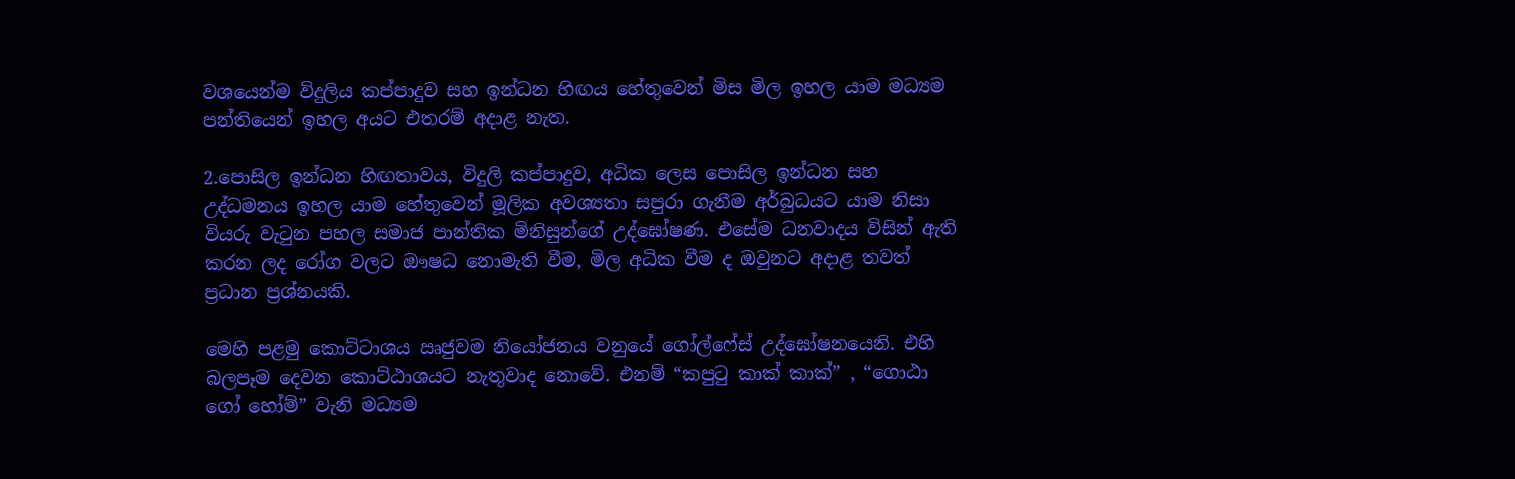වශයෙන්ම විදුලිය කප්පාදුව සහ ඉන්ධන හිඟය හේතුවෙන් මිස මිල ඉහල යාම මධ්‍යම පන්තියෙන් ඉහල අයට එතරම් අදාළ නැත.

2.පොසිල ඉන්ධන හිඟතාවය, විදුලි කප්පාදුව, අධික ලෙස පොසිල ඉන්ධන සහ උද්ධමනය ඉහල යාම හේතුවෙන් මූලික අවශ්‍යතා සපුරා ගැනීම අර්බුධයට යාම නිසා වියරු වැටුන පහල සමාජ පාන්තික මිනිසුන්ගේ උද්ඝෝෂණ. එසේම ධනවාදය විසින් ඇති කරන ලද රෝග වලට ඖෂධ නොමැති වීම, මිල අධික වීම ද ඔවුනට අදාළ තවත් ප්‍රධාන ප්‍රශ්නයකි.

මෙහි පළමු කොට්ටාශය ඍජුවම නියෝජනය වනුයේ ගෝල්ෆේස් උද්ඝෝෂනයෙනි. එහි බලපෑම දෙවන කොට්ඨාශයට නැතුවාද නොවේ. එනම් “කපුටු කාක් කාක්” , “ගොඨා ගෝ හෝම්” වැනි මධ්‍යම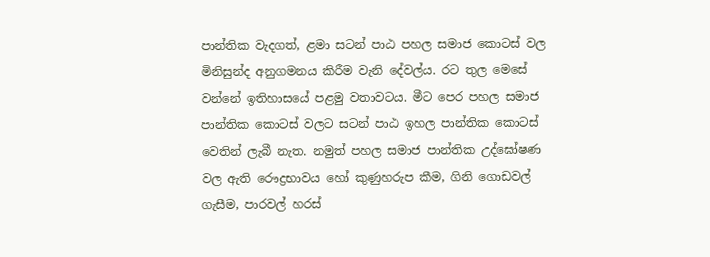පාන්තික වැදගත්, ළමා සටන් පාඨ පහල සමාජ කොටස් වල මිනිසුන්ද අනුගමනය කිරීම වැනි දේවල්ය. රට තුල මෙසේ වන්නේ ඉතිහාසයේ පළමු වතාවටය. මීට පෙර පහල සමාජ පාන්තික කොටස් වලට සටන් පාඨ ඉහල පාන්තික කොටස් වෙතින් ලැබී නැත. නමුත් පහල සමාජ පාන්තික උද්ඝෝෂණ වල ඇති රෞද්‍රභාවය හෝ කුණුහරුප කීම, ගිනි ගොඩවල් ගැසීම, පාරවල් හරස්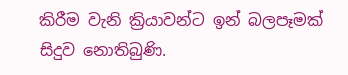කිරීම වැනි ක්‍රියාවන්ට ඉන් බලපෑමක් සිදුව නොතිබුණි.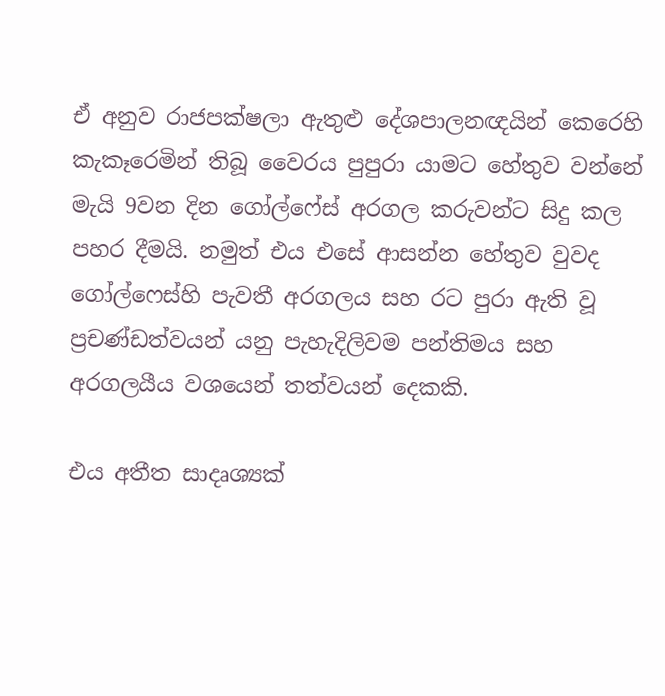ඒ අනුව රාජපක්ෂලා ඇතුළු දේශපාලනඥයින් කෙරෙහි කැකෑරෙමින් තිබූ වෛරය පුපුරා යාමට හේතුව වන්නේ මැයි 9වන දින ගෝල්ෆේස් අරගල කරුවන්ට සිදු කල පහර දීමයි. නමුත් එය එසේ ආසන්න හේතුව වුවද ගෝල්ෆෙස්හි පැවතී අරගලය සහ රට පුරා ඇති වූ ප්‍රචණ්ඩත්වයන් යනු පැහැදිලිවම පන්තිමය සහ අරගලයීය වශයෙන් තත්වයන් දෙකකි.

එය අතීත සාදෘශ්‍යක්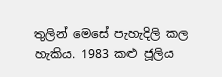තුලින් මෙසේ පැහැදිලි කල හැකිය. 1983 කළු ජූලිය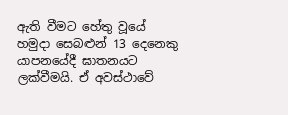ඇති වීමට හේතු වූයේ හමුදා සෙබළුන් 13 දෙනෙකු යාපනයේදී ඝාතනයට ලක්වීමයි. ඒ අවස්ථාවේ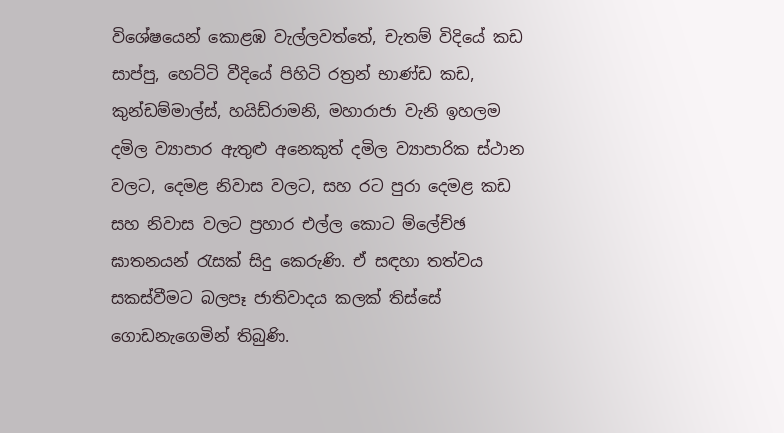විශේෂයෙන් කොළඹ වැල්ලවත්තේ, චැතම් විදියේ කඩ සාප්පු, හෙට්ටි වීදියේ පිහිටි රත්‍රන් භාණ්ඩ කඩ, කුන්ඩම්මාල්ස්, හයිඩ්රාමනි, මහාරාජා වැනි ඉහලම දමිල ව්‍යාපාර ඇතුළු අනෙකුත් දමිල ව්‍යාපාරික ස්ථාන වලට, දෙමළ නිවාස වලට, සහ රට පුරා දෙමළ කඩ සහ නිවාස වලට ප්‍රහාර එල්ල කොට ම්ලේච්ඡ ඝාතනයන් රැසක් සිදු කෙරුණි. ඒ සඳහා තත්වය සකස්වීමට බලපෑ ජාතිවාදය කලක් තිස්සේ ගොඩනැගෙමින් තිබුණි.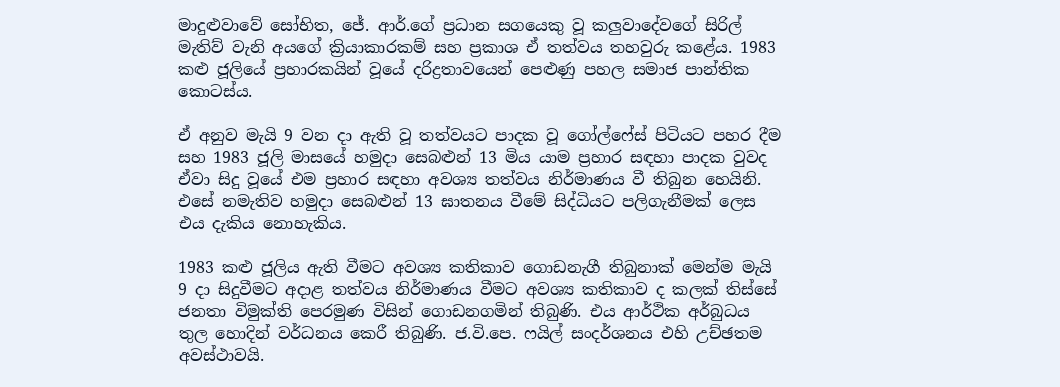මාදුළුවාවේ සෝභිත, ජේ. ආර්.ගේ ප්‍රධාන සගයෙකු වූ කලුවාදේවගේ සිරිල් මැතිව් වැනි අයගේ ක්‍රියාකාරකම් සහ ප්‍රකාශ ඒ තත්වය තහවුරු කළේය. 1983 කළු ජූලියේ ප්‍රහාරකයින් වූයේ දරිද්‍රතාවයෙන් පෙළුණු පහල සමාජ පාන්තික කොටස්ය.

ඒ අනුව මැයි 9 වන දා ඇති වූ තත්වයට පාදක වූ ගෝල්ෆේස් පිටියට පහර දීම සහ 1983 ජූලි මාසයේ හමුදා සෙබළුන් 13 මිය යාම ප්‍රහාර සඳහා පාදක වුවද ඒවා සිදු වූයේ එම ප්‍රහාර සඳහා අවශ්‍ය තත්වය නිර්මාණය වී තිබුන හෙයිනි. එසේ නමැතිව හමුදා සෙබළුන් 13 ඝාතනය වීමේ සිද්ධියට පලිගැනීමක් ලෙස එය දැකිය නොහැකිය.

1983 කළු ජූලිය ඇති වීමට අවශ්‍ය කතිකාව ගොඩනැගී තිබුනාක් මෙන්ම මැයි 9 දා සිදුවීමට අදාළ තත්වය නිර්මාණය වීමට අවශ්‍ය කතිකාව ද කලක් තිස්සේ ජනතා විමුක්ති පෙරමුණ විසින් ගොඩනගමින් තිබුණි. එය ආර්ථික අර්බුධය තුල හොදින් වර්ධනය කෙරී තිබුණි. ජ.වි.පෙ. ෆයිල් සංදර්ශනය එහි උච්ඡතම අවස්ථාවයි.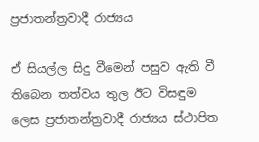ප්‍රජාතන්ත්‍රවාදී රාජ්‍යය

ඒ සියල්ල සිදු වීමෙන් පසුව ඇති වී තිබෙන තත්වය තුල ඊට විසඳුම ලෙස ප්‍රජාතන්ත්‍රවාදී රාජ්‍යය ස්ථාපිත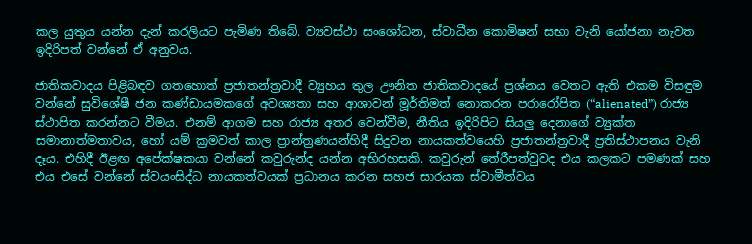කල යුතුය යන්න දැන් කරලියට පැමිණ තිබේ. ව්‍යවස්ථා සංශෝධන, ස්වාධීන කොමිෂන් සභා වැනි යෝජනා නැවත ඉදිරිපත් වන්නේ ඒ අනුවය.

ජාතිකවාදය පිළිබඳව ගතහොත් ප්‍රජාතන්ත්‍රවාදී ව්‍යුහය තුල ඌනිත ජාතිකවාදයේ ප්‍රශ්නය වෙතට ඇති එකම විසඳුම වන්නේ සුවිශේෂී ජන කණ්ඩායමකගේ අවශ්‍යතා සහ ආශාවන් මූර්තිමත් නොකරන පරාරෝපිත (“alienated”) රාජ්‍ය ස්ථාපිත කරන්නට වීමය. එනම් ආගම සහ රාජ්‍ය අතර වෙන්වීම, නීතිය ඉදිරිපිට සියලු දෙනාගේ ව්‍යුක්ත සමානාත්මතාවය, හෝ යම් ක්‍රමවත් කාල ප්‍රාන්ත්‍රණයන්හිදී සිදුවන නායකත්වයෙහි ප්‍රජාතන්ත්‍රවාදී ප්‍රතිස්ථාපනය වැනි දෑය. එහිදී ඊළඟ අපේක්ෂකයා වන්නේ කවුරුන්ද යන්න අභිරහසකි. කවුරුන් තේරීපත්වුවද එය කලකට පමණක් සහ එය එසේ වන්නේ ස්වයංසිද්ධ නායකත්වයක් ප්‍රධානය කරන සහජ සාරයක ස්වාමීත්වය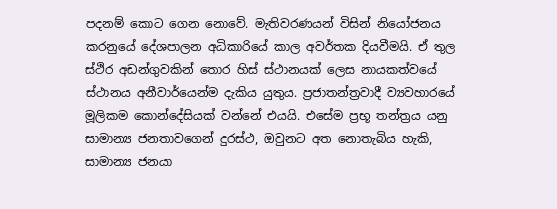පදනම් කොට ගෙන නොවේ. මැතිවරණයන් විසින් නියෝජනය කරනුයේ දේශපාලන අධිකාරියේ කාල අවර්තක දියවීමයි. ඒ තුල ස්ථිර අඩන්ගුවකින් තොර හිස් ස්ථානයක් ලෙස නායකත්වයේ ස්ථානය අනීවාර්යෙන්ම දැකිය යුතුය. ප්‍රජාතන්ත්‍රවාදී ව්‍යවහාරයේ මූලිකම කොන්දේසියක් වන්නේ එයයි. එසේම ප්‍රභූ තන්ත්‍රය යනු සාමාන්‍ය ජනතාවගෙන් දුරස්ථ, ඔවුනට අත නොතැබිය හැකි, සාමාන්‍ය ජනයා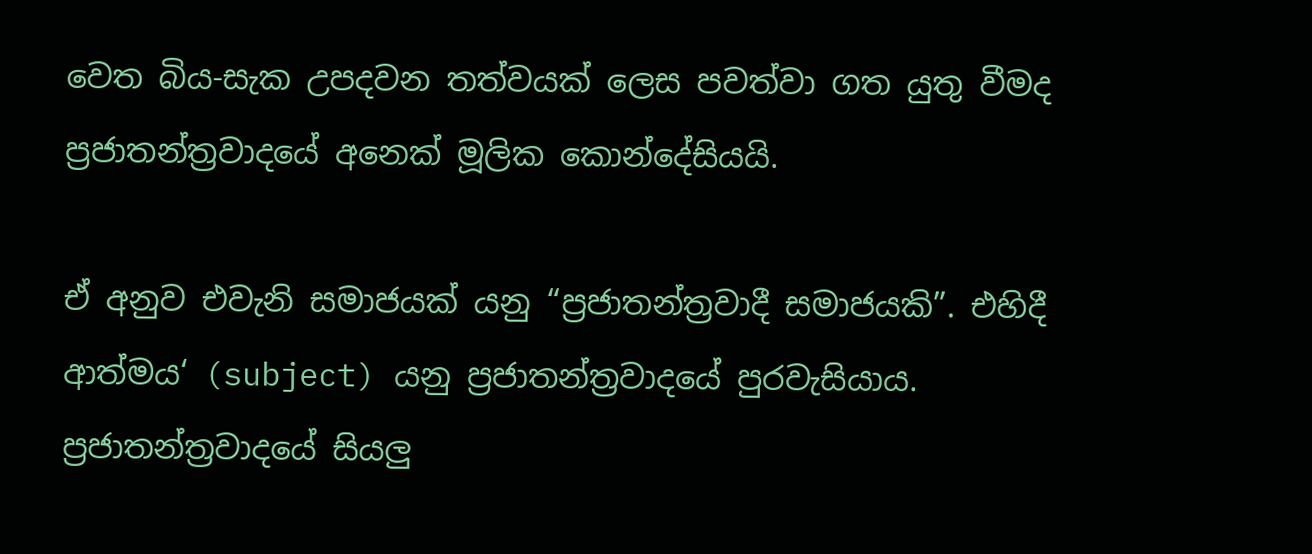වෙත බිය-සැක උපදවන තත්වයක් ලෙස පවත්වා ගත යුතු වීමද ප්‍රජාතන්ත්‍රවාදයේ අනෙක් මූලික කොන්දේසියයි.

ඒ අනුව එවැනි සමාජයක් යනු “ප්‍රජාතන්ත්‍රවාදී සමාජයකි”. එහිදී ආත්මය‘ (subject) යනු ප්‍රජාතන්ත්‍රවාදයේ පුරවැසියාය. ප්‍රජාතන්ත්‍රවාදයේ සියලු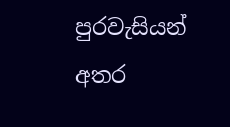පුරවැසියන් අතර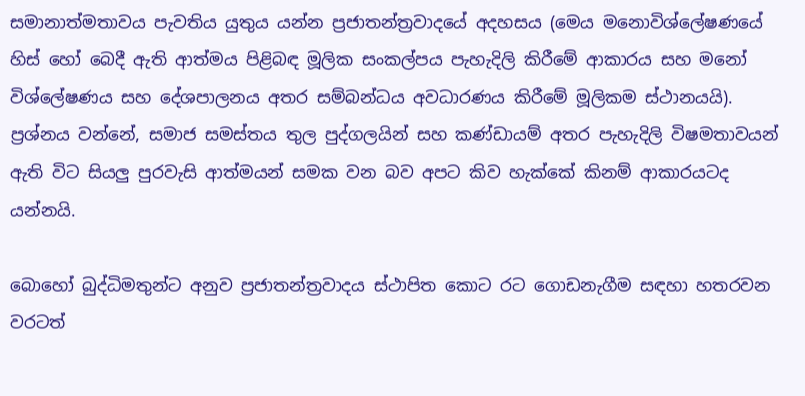සමානාත්මතාවය පැවතිය යුතුය යන්න ප්‍රජාතන්ත්‍රවාදයේ අදහසය (මෙය මනොවිශ්ලේෂණයේ හිස් හෝ බෙදී ඇති ආත්මය පිළිබඳ මූලික සංකල්පය පැහැදිලි කිරීමේ ආකාරය සහ මනෝ විශ්ලේෂණය සහ දේශපාලනය අතර සම්බන්ධය අවධාරණය කිරීමේ මූලිකම ස්ථානයයි). ප්‍රශ්නය වන්නේ, සමාජ සමස්තය තුල පුද්ගලයින් සහ කණ්ඩායම් අතර පැහැදිලි විෂමතාවයන් ඇති විට සියලු පුරවැසි ආත්මයන් සමක වන බව අපට කිව හැක්කේ කිනම් ආකාරයටද යන්නයි.

බොහෝ බුද්ධිමතුන්ට අනුව ප්‍රජාතන්ත්‍රවාදය ස්ථාපිත කොට රට ගොඩනැගීම සඳහා හතරවන වරටත්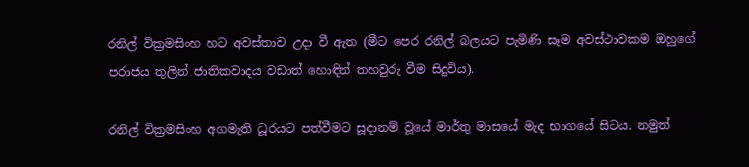රනිල් වික්‍රමසිංහ හට අවස්තාව උදා වී ඇත (මීට පෙර රනිල් බලයට පැමිණි සෑම අවස්ථාවකම ඔහුගේ පරාජය තුලින් ජාතිකවාදය වඩාත් හොඳින් තහවුරු වීම සිදුවිය).

රනිල් වික්‍රමසිංහ අගමැති ධූරයට පත්වීමට සූදානම් වූයේ මාර්තු මාසයේ මැද භාගයේ සිටය. නමුත්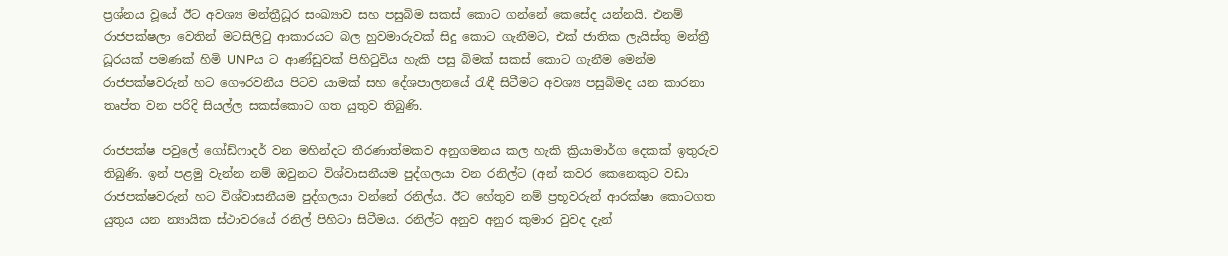ප්‍රශ්නය වූයේ ඊට අවශ්‍ය මන්ත්‍රීධූර සංඛ්‍යාව සහ පසුබිම සකස් කොට ගන්නේ කෙසේද යන්නයි. එනම් රාජපක්ෂලා වෙතින් මටසිලිටු ආකාරයට බල හුවමාරුවක් සිදු කොට ගැනීමට, එක් ජාතික ලැයිස්තු මන්ත්‍රී ධූරයක් පමණක් හිමි UNPය ට ආණ්ඩුවක් පිහිටුවිය හැකි පසු බිමක් සකස් කොට ගැනීම මෙන්ම රාජපක්ෂවරුන් හට ගෞරවනීය පිටව යාමක් සහ දේශපාලනයේ රැඳී සිටීමට අවශ්‍ය පසුබිමද යන කාරනා තෘප්ත වන පරිදි සියල්ල සකස්කොට ගත යුතුව තිබුණි.

රාජපක්ෂ පවුලේ ගෝඩ්ෆාදර් වන මහින්දට තීරණාත්මකව අනුගමනය කල හැකි ක්‍රියාමාර්ග දෙකක් ඉතුරුව තිබුණි. ඉන් පළමු වැන්න නම් ඔවුනට විශ්වාසනීයම පුද්ගලයා වන රනිල්ට (අන් කවර කෙනෙකුට වඩා රාජපක්ෂවරුන් හට විශ්වාසනීයම පුද්ගලයා වන්නේ රනිල්ය. ඊට හේතුව නම් ප්‍රභූවරුන් ආරක්ෂා කොටගත යුතුය යන න්‍යායික ස්ථාවරයේ රනිල් පිහිටා සිටීමය. රනිල්ට අනුව අනුර කුමාර වුවද දැන්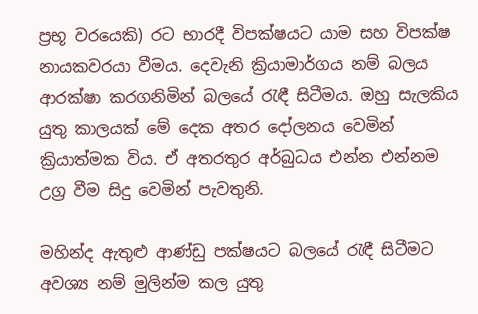ප්‍රභූ වරයෙකි) රට භාරදී විපක්ෂයට යාම සහ විපක්ෂ නායකවරයා වීමය. දෙවැනි ක්‍රියාමාර්ගය නම් බලය ආරක්ෂා කරගනිමින් බලයේ රැඳී සිටීමය. ඔහු සැලකිය යුතු කාලයක් මේ දෙක අතර දෝලනය වෙමින් ක්‍රියාත්මක විය. ඒ අතරතුර අර්බුධය එන්න එන්නම උග්‍ර වීම සිදු වෙමින් පැවතුනි.

මහින්ද ඇතුළු ආණ්ඩු පක්ෂයට බලයේ රැඳී සිටීමට අවශ්‍ය නම් මුලින්ම කල යුතු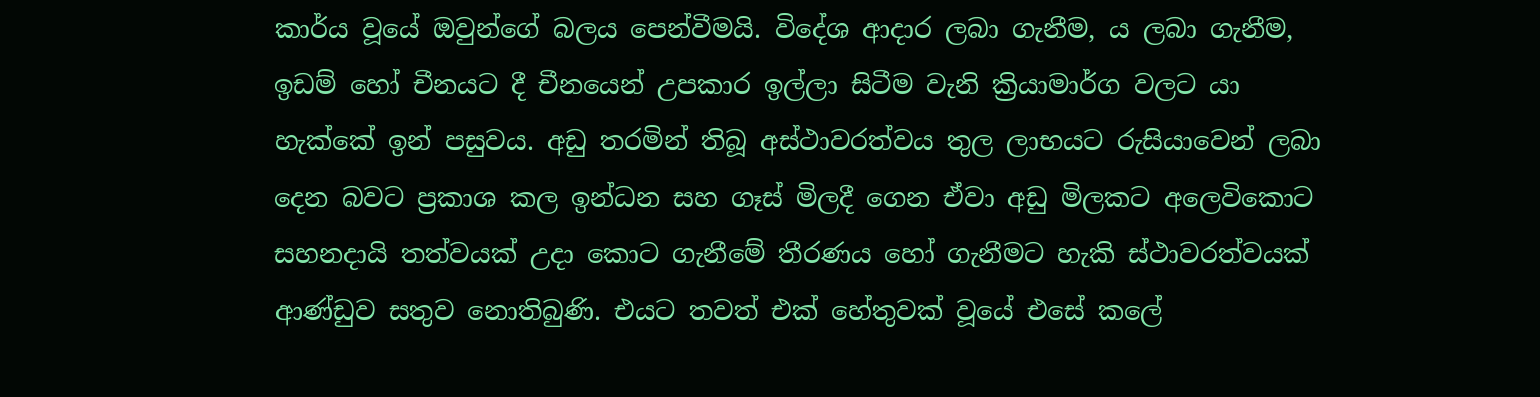කාර්ය වූයේ ඔවුන්ගේ බලය පෙන්වීමයි. විදේශ ආදාර ලබා ගැනීම, ය ලබා ගැනීම, ඉඩම් හෝ චීනයට දී චීනයෙන් උපකාර ඉල්ලා සිටීම වැනි ක්‍රියාමාර්ග වලට යා හැක්කේ ඉන් පසුවය. අඩු තරමින් තිබූ අස්ථාවරත්වය තුල ලාභයට රුසියාවෙන් ලබා දෙන බවට ප්‍රකාශ කල ඉන්ධන සහ ගෑස් මිලදී ගෙන ඒවා අඩු මිලකට අලෙවිකොට සහනදායි තත්වයක් උදා කොට ගැනීමේ තීරණය හෝ ගැනීමට හැකි ස්ථාවරත්වයක් ආණ්ඩුව සතුව නොතිබුණි. එයට තවත් එක් හේතුවක් වූයේ එසේ කලේ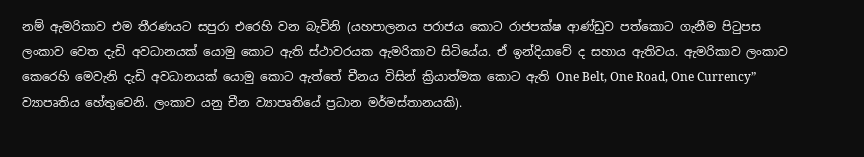නම් ඇමරිකාව එම තීරණයට සපුරා එරෙහි වන බැවිනි (යහපාලනය පරාජය කොට රාජපක්ෂ ආණ්ඩුව පත්කොට ගැනීම පිටුපස ලංකාව වෙත දැඩි අවධානයක් යොමු කොට ඇති ස්ථාවරයක ඇමරිකාව සිටියේය. ඒ ඉන්දියාවේ ද සහාය ඇතිවය. ඇමරිකාව ලංකාව කෙරෙහි මෙවැනි දැඩි අවධානයක් යොමු කොට ඇත්තේ චීනය විසින් ක්‍රියාත්මක කොට ඇති One Belt, One Road, One Currency” ව්‍යාපෘතිය හේතුවෙනි. ලංකාව යනු චීන ව්‍යාපෘතියේ ප්‍රධාන මර්මස්තානයකි).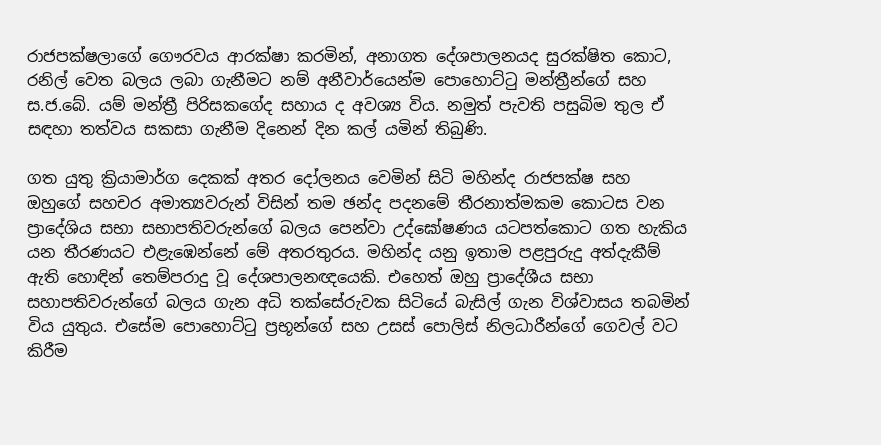රාජපක්ෂලාගේ ගෞරවය ආරක්ෂා කරමින්, අනාගත දේශපාලනයද සුරක්ෂිත කොට, රනිල් වෙත බලය ලබා ගැනීමට නම් අනීවාර්යෙන්ම පොහොට්ටු මන්ත්‍රීන්ගේ සහ ස.ජ.බේ. යම් මන්ත්‍රී පිරිසකගේද සහාය ද අවශ්‍ය විය. නමුත් පැවති පසුබිම තුල ඒ සඳහා තත්වය සකසා ගැනීම දිනෙන් දින කල් යමින් තිබුණි.

ගත යුතු ක්‍රියාමාර්ග දෙකක් අතර දෝලනය වෙමින් සිටි මහින්ද රාජපක්ෂ සහ ඔහුගේ සහචර අමාත්‍යවරුන් විසින් තම ඡන්ද පදනමේ තීරනාත්මකම කොටස වන ප්‍රාදේශිය සභා සභාපතිවරුන්ගේ බලය පෙන්වා උද්ඝෝෂණය යටපත්කොට ගත හැකිය යන තීරණයට එළැඹෙන්නේ මේ අතරතුරය. මහින්ද යනු ඉතාම පළපුරුදු අත්දැකීම් ඇති හොඳින් තෙම්පරාදු වූ දේශපාලනඥයෙකි. එහෙත් ඔහු ප්‍රාදේශීය සභා සහාපතිවරුන්ගේ බලය ගැන අධි තක්සේරුවක සිටියේ බැසිල් ගැන විශ්වාසය තබමින් විය යුතුය. එසේම පොහොට්ටු ප්‍රභූන්ගේ සහ උසස් පොලිස් නිලධාරීන්ගේ ගෙවල් වට කිරීම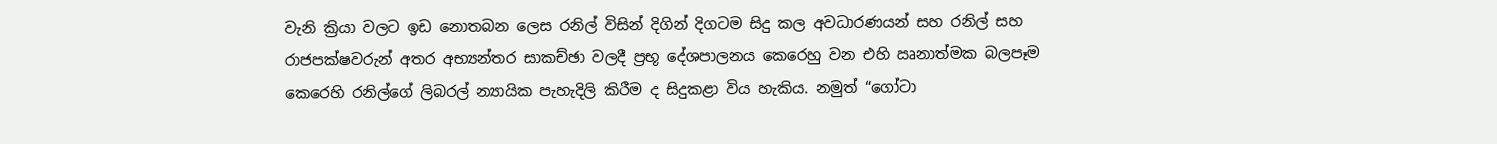වැනි ක්‍රියා වලට ඉඩ නොතබන ලෙස රනිල් විසින් දිගින් දිගටම සිදු කල අවධාරණයන් සහ රනිල් සහ රාජපක්ෂවරුන් අතර අභ්‍යන්තර සාකච්ඡා වලදී ප්‍රභූ දේශපාලනය කෙරෙහු වන එහි ඍනාත්මක බලපෑම කෙරෙහි රනිල්ගේ ලිබරල් න්‍යායික පැහැදිලි කිරීම ද සිදුකළා විය හැකිය. නමුත් “ගෝටා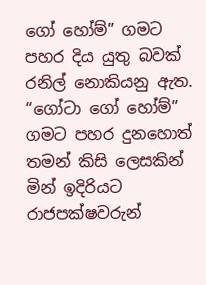ගෝ හෝම්” ගමට පහර දිය යුතු බවක් රනිල් නොකියනු ඇත. “ගෝටා ගෝ හෝම්” ගමට පහර දුනහොත් තමන් කිසි ලෙසකින් මින් ඉදිරියට රාජපක්ෂවරුන්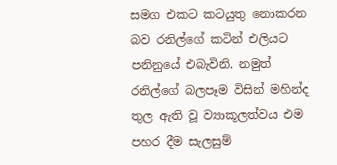සමග එකට කටයුතු නොකරන බව රනිල්ගේ කටින් එලියට පනිනුයේ එබැවිනි. නමුත් රනිල්ගේ බලපෑම විසින් මහින්ද තුල ඇති වූ ව්‍යාකූලත්වය එම පහර දීම සැලසුම්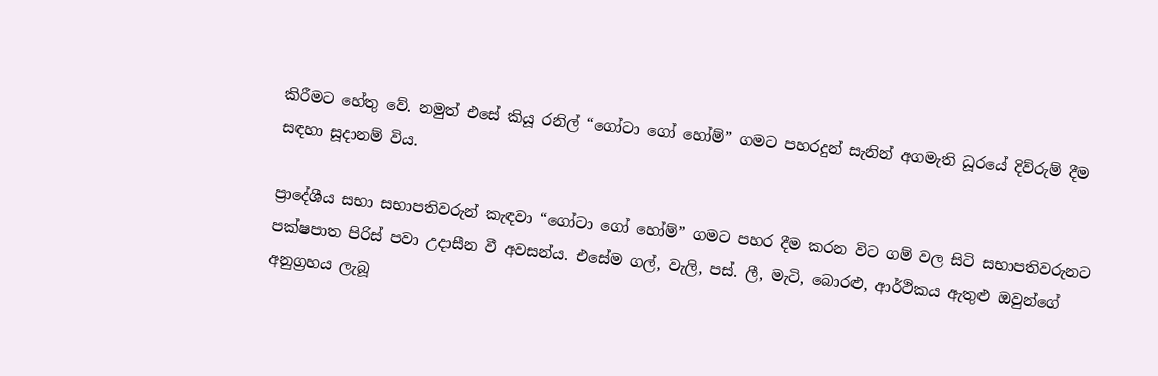කිරීමට හේතු වේ. නමුත් එසේ කියූ රනිල් “ගෝටා ගෝ හෝම්” ගමට පහරදුන් සැනින් අගමැති ධූරයේ දිව්රුම් දීම සඳහා සූදානම් විය.

ප්‍රාදේශීය සභා සභාපතිවරුන් කැඳවා “ගෝටා ගෝ හෝම්” ගමට පහර දීම කරන විට ගම් වල සිටි සභාපතිවරුනට පක්ෂපාත පිරිස් පවා උදාසීන වී අවසන්ය. එසේම ගල්, වැලි, පස්. ලී, මැටි, බොරළු, ආර්ථිකය ඇතුළු ඔවුන්ගේ අනුග්‍රහය ලැබූ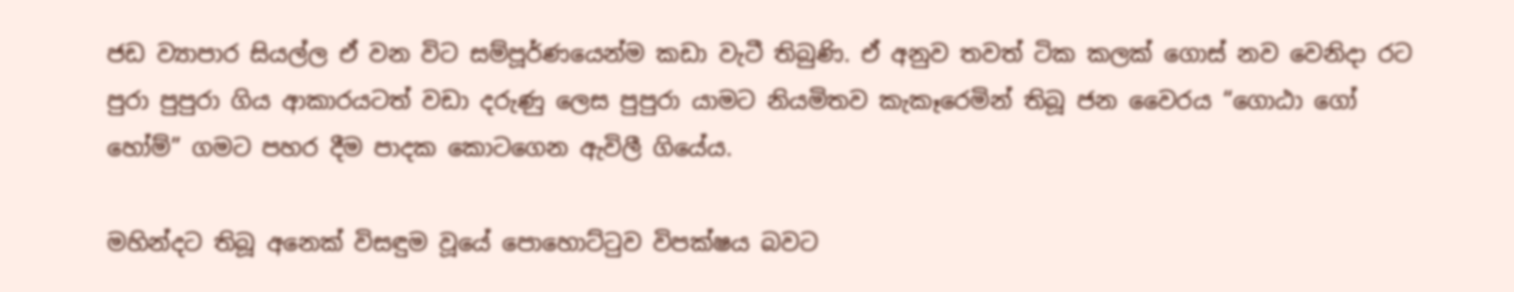ජඩ ව්‍යාපාර සියල්ල ඒ වන විට සම්පූර්ණයෙන්ම කඩා වැටී තිබුණි. ඒ අනුව තවත් ටික කලක් ගොස් නව වෙනිදා රට පුරා පුපුරා ගිය ආකාරයටත් වඩා දරුණු ලෙස පුපුරා යාමට නියමිතව කැකෑරෙමින් තිබූ ජන වෛරය “ගොඨා ගෝ හෝම්” ගමට පහර දීම පාදක කොටගෙන ඇවිලී ගියේය.

මහින්දට තිබූ අනෙක් විසඳුම වූයේ පොහොට්ටුව විපක්ෂය බවට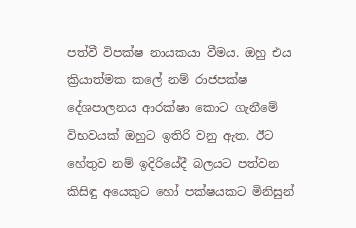පත්වී විපක්ෂ නායකයා වීමය. ඔහු එය ක්‍රියාත්මක කලේ නම් රාජපක්ෂ දේශපාලනය ආරක්ෂා කොට ගැනීමේ විභවයක් ඔහුට ඉතිරි වනු ඇත. ඊට හේතුව නම් ඉදිරියේදී බලයට පත්වන කිසිඳු අයෙකුට හෝ පක්ෂයකට මිනිසුන්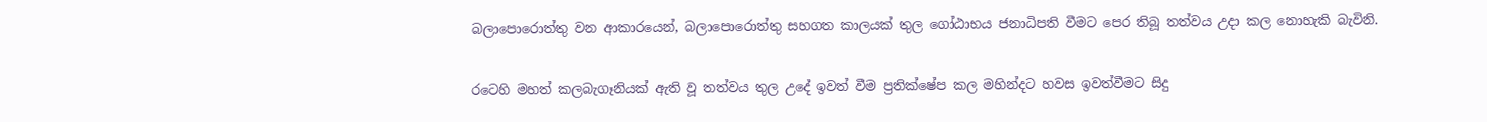බලාපොරොත්තු වන ආකාරයෙන්, බලාපොරොත්තු සහගත කාලයක් තුල ගෝඨාභය ජනාධිපති වීමට පෙර තිබූ තත්වය උදා කල නොහැකි බැවිනි.

රටෙහි මහත් කලබැගෑනියක් ඇති වූ තත්වය තුල උදේ ඉවත් වීම ප්‍රතික්ෂේප කල මහින්දට හවස ඉවත්වීමට සිදු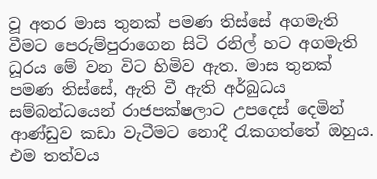වූ අතර මාස තුනක් පමණ තිස්සේ අගමැති වීමට පෙරුම්පුරාගෙන සිටි රනිල් හට අගමැති ධූරය මේ වන විට හිමිව ඇත. මාස තුනක් පමණ තිස්සේ, ඇති වී ඇති අර්බුධය සම්බන්ධයෙන් රාජපක්ෂලාට උපදෙස් දෙමින් ආණ්ඩුව කඩා වැටීමට නොදී රැකගත්තේ ඔහුය. එම තත්වය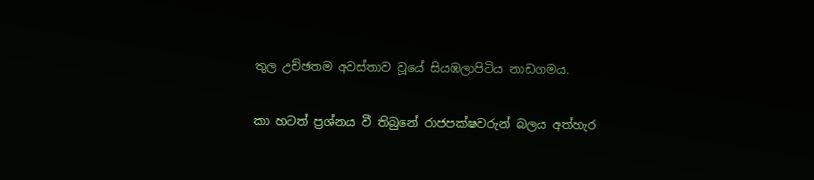තුල උච්ඡතම අවස්තාව වූයේ සියඹලාපිටිය නාඩගමය.

කා හටත් ප්‍රශ්නය වී තිබුනේ රාජපක්ෂවරුන් බලය අත්හැර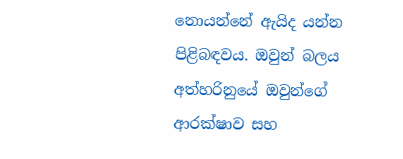නොයන්නේ ඇයිද යන්න පිළිබඳවය. ඔවුන් බලය අත්හරිනුයේ ඔවුන්ගේ ආරක්ෂාව සහ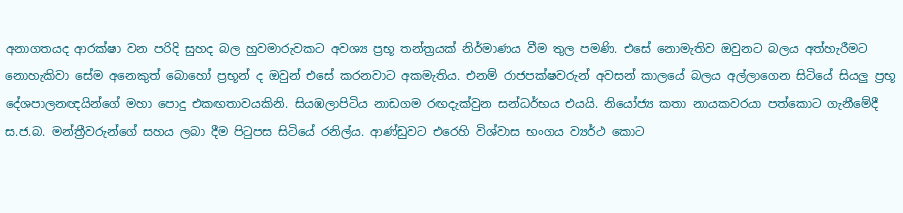අනාගතයද ආරක්ෂා වන පරිදි සුහද බල හුවමාරුවකට අවශ්‍ය ප්‍රභූ තන්ත්‍රයක් නිර්මාණය වීම තුල පමණි. එසේ නොමැතිව ඔවුනට බලය අත්හැරීමට නොහැකිවා සේම අනෙකුත් බොහෝ ප්‍රභූන් ද ඔවුන් එසේ කරනවාට අකමැතිය. එනම් රාජපක්ෂවරුන් අවසන් කාලයේ බලය අල්ලාගෙන සිටියේ සියලු ප්‍රභූ දේශපාලනඥයින්ගේ මහා පොදු එකඟතාවයකිනි. සියඹලාපිටිය නාඩගම රඟදැක්වුන සන්ධර්භය එයයි. නියෝජ්‍ය කතා නායකවරයා පත්කොට ගැනීමේදී ස.ජ.බ. මන්ත්‍රීවරුන්ගේ සහය ලබා දීම පිටුපස සිටියේ රනිල්ය. ආණ්ඩුවට එරෙහි විශ්වාස භංගය ව්‍යර්ථ කොට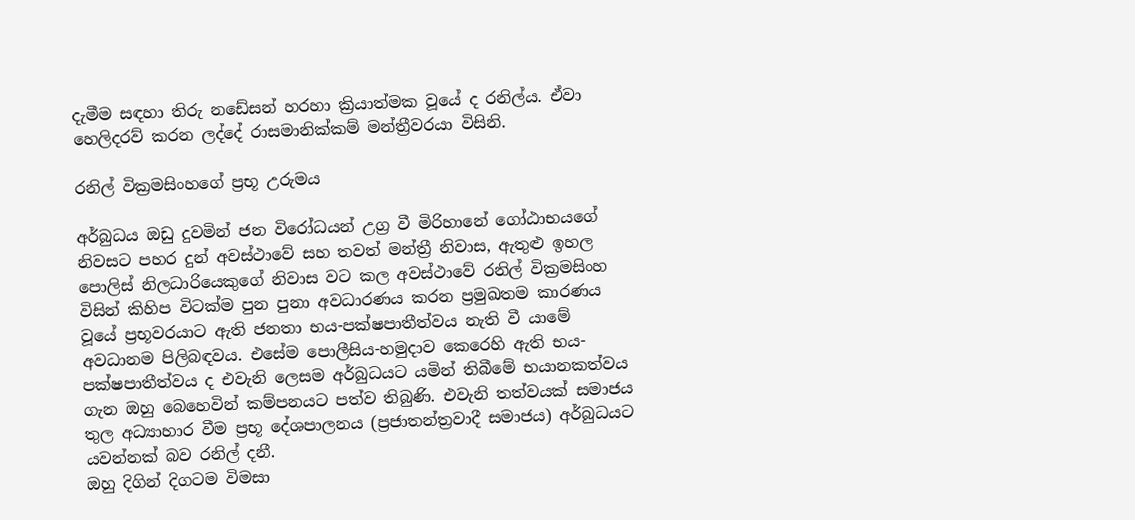දැමීම සඳහා තිරු නඩේසන් හරහා ක්‍රියාත්මක වූයේ ද රනිල්ය. ඒවා හෙලිදරව් කරන ලද්දේ රාසමානික්කම් මන්ත්‍රීවරයා විසිනි.

රනිල් වික්‍රමසිංහගේ ප්‍රභූ උරුමය

අර්බුධය ඔඩු දුවමින් ජන විරෝධයන් උග්‍ර වී මිරිහානේ ගෝඨාභයගේ නිවසට පහර දුන් අවස්ථාවේ සහ තවත් මන්ත්‍රී නිවාස, ඇතුළු ඉහල පොලිස් නිලධාරියෙකුගේ නිවාස වට කල අවස්ථාවේ රනිල් වික්‍රමසිංහ විසින් කිහිප විටක්ම පුන පුනා අවධාරණය කරන ප්‍රමුඛතම කාරණය වූයේ ප්‍රභූවරයාට ඇති ජනතා භය-පක්ෂපාතීත්වය නැති වී යාමේ අවධානම පිලිබඳවය. එසේම පොලීසිය-හමුදාව කෙරෙහි ඇති භය-පක්ෂපාතීත්වය ද එවැනි ලෙසම අර්බුධයට යමින් තිබීමේ භයානකත්වය ගැන ඔහු බෙහෙවින් කම්පනයට පත්ව තිබුණි. එවැනි තත්වයක් සමාජය තුල අධ්‍යාහාර වීම ප්‍රභූ දේශපාලනය (ප්‍රජාතන්ත්‍රවාදී සමාජය) අර්බුධයට යවන්නක් බව රනිල් දනී.
ඔහු දිගින් දිගටම විමසා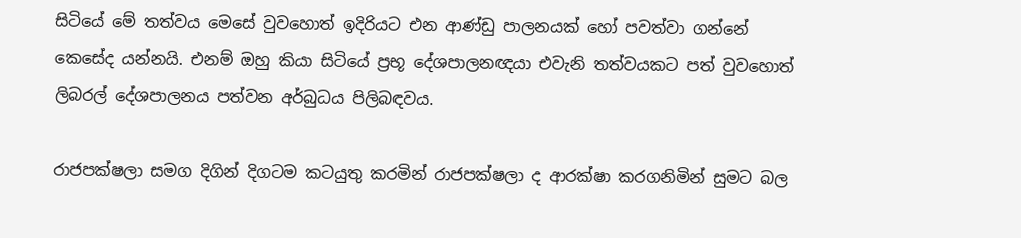සිටියේ මේ තත්වය මෙසේ වුවහොත් ඉදිරියට එන ආණ්ඩු පාලනයක් හෝ පවත්වා ගන්නේ කෙසේද යන්නයි. එනම් ඔහු කියා සිටියේ ප්‍රභූ දේශපාලනඥයා එවැනි තත්වයකට පත් වුවහොත් ලිබරල් දේශපාලනය පත්වන අර්බුධය පිලිබඳවය.

රාජපක්ෂලා සමග දිගින් දිගටම කටයුතු කරමින් රාජපක්ෂලා ද ආරක්ෂා කරගනිමින් සුමට බල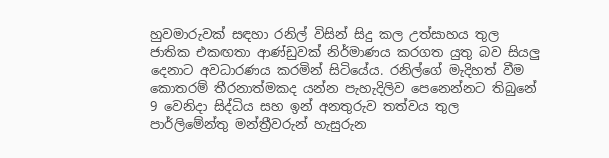හුවමාරුවක් සඳහා රනිල් විසින් සිදු කල උත්සාහය තුල ජාතික එකඟතා ආණ්ඩුවක් නිර්මාණය කරගත යුතු බව සියලු දෙනාට අවධාරණය කරමින් සිටියේය. රනිල්ගේ මැදිහත් වීම කොතරම් තීරනාත්මකද යන්න පැහැදිලිව පෙනෙන්නට තිබුනේ 9 වෙනිදා සිද්ධිය සහ ඉන් අනතුරුව තත්වය තුල පාර්ලිමේන්තු මන්ත්‍රීවරුන් හැසුරුන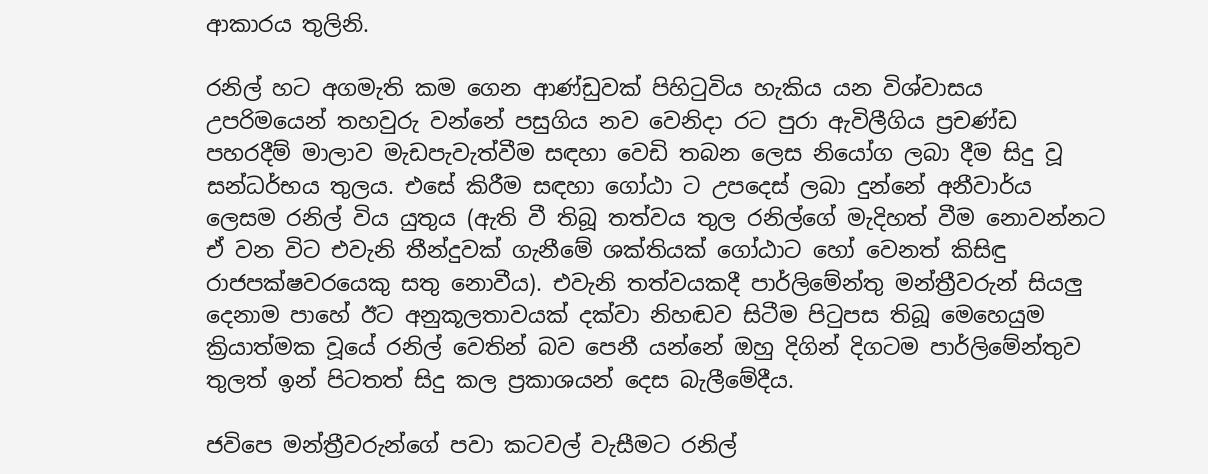ආකාරය තුලිනි.

රනිල් හට අගමැති කම ගෙන ආණ්ඩුවක් පිහිටුවිය හැකිය යන විශ්වාසය උපරිමයෙන් තහවුරු වන්නේ පසුගිය නව වෙනිදා රට පුරා ඇවිලීගිය ප්‍රචණ්ඩ පහරදීම් මාලාව මැඩපැවැත්වීම සඳහා වෙඩි තබන ලෙස නියෝග ලබා දීම සිදු වූ සන්ධර්භය තුලය. එසේ කිරීම සඳහා ගෝඨා ට උපදෙස් ලබා දුන්නේ අනීවාර්ය ලෙසම රනිල් විය යුතුය (ඇති වී තිබූ තත්වය තුල රනිල්ගේ මැදිහත් වීම නොවන්නට ඒ වන විට එවැනි තීන්දුවක් ගැනීමේ ශක්තියක් ගෝඨාට හෝ වෙනත් කිසිඳු රාජපක්ෂවරයෙකු සතු නොවීය). එවැනි තත්වයකදී පාර්ලිමේන්තු මන්ත්‍රීවරුන් සියලු දෙනාම පාහේ ඊට අනුකූලතාවයක් දක්වා නිහඬව සිටීම පිටුපස තිබූ මෙහෙයුම ක්‍රියාත්මක වූයේ රනිල් වෙතින් බව පෙනී යන්නේ ඔහු දිගින් දිගටම පාර්ලිමේන්තුව තුලත් ඉන් පිටතත් සිදු කල ප්‍රකාශයන් දෙස බැලීමේදීය.

ජවිපෙ මන්ත්‍රීවරුන්ගේ පවා කටවල් වැසීමට රනිල්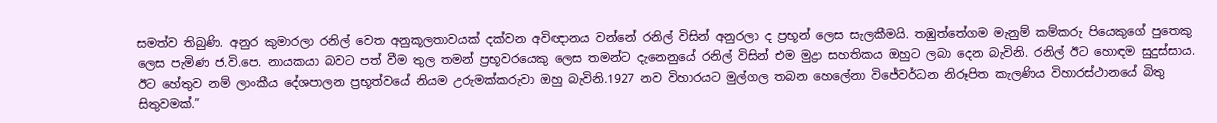සමත්ව තිබුණි. අනුර කුමාරලා රනිල් වෙත අනුකූලතාවයක් දක්වන අවිඥානය වන්නේ රනිල් විසින් අනුරලා ද ප්‍රභූන් ලෙස සැලකීමයි. තඹුත්තේගම මැනුම් කම්කරු පියෙකුගේ පුතෙකු ලෙස පැමිණ ජ.වි.පෙ. නායකයා බවට පත් වීම තුල තමන් ප්‍රභූවරයෙකු ලෙස තමන්ට දැනෙනුයේ රනිල් විසින් එම මුද්‍රා සහතිකය ඔහුට ලබා දෙන බැවිනි. රනිල් ඊට හොඳම සුදුස්සාය. ඊට හේතුව නම් ලාංකීය දේශපාලන ප්‍රභූත්වයේ නියම උරුමක්කරුවා ඔහු බැවිනි.1927 නව විහාරයට මුල්ගල තබන හෙලේනා විජේවර්ධන නිරූපිත කැලණිය විහාරස්ථානයේ බිතු සිතුවමක්.”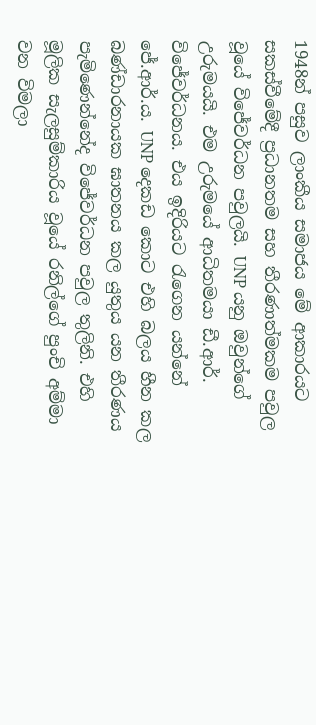1948න් පසුව ලාංකීය සමාජය මේ ආකාරයට සකස්වීමේදී ප්‍රධානතම සහ තීරණාත්මකම පවුල වූයේ විජේවර්ධන පවුලයි. UNP යනු ඔවුන්ගේ උරුමයයි. එම උරුමයේ ආධිතමයා ඩී.ආර්. විජේවර්ධනය. එය ඉදිරියට රැගෙන යන්නේ ජේ.ආර්.ය. UNP දෙකඩ කොට එහි බලය හීන කල බණ්ඩාරනායක ඝාතනය කල යුතුය යන තීරණය පැමිණෙන්නේද විජේවර්ධන පවුල තුලිනි. එහි මූලික සැලසුම්කාරිය වූයේ රනිල්ගේ පුංචි අම්මා වන විමලා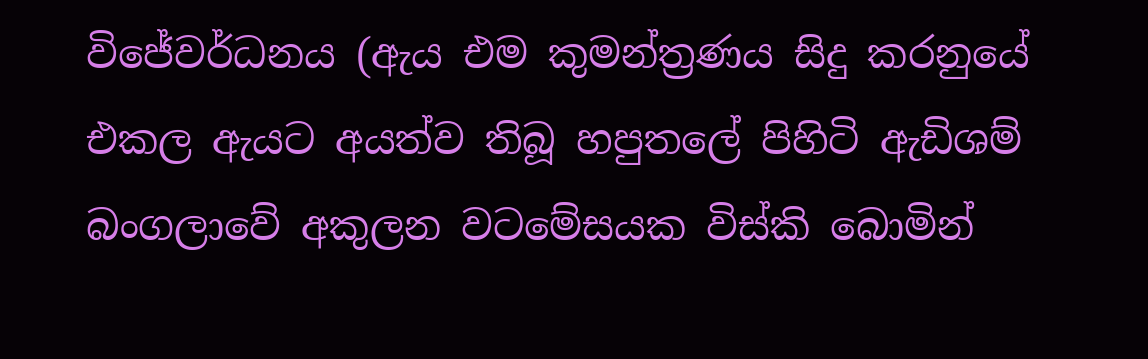විජේවර්ධනය (ඇය එම කුමන්ත්‍රණය සිදු කරනුයේ එකල ඇයට අයත්ව තිබූ හපුතලේ පිහිටි ඇඩිශම් බංගලාවේ අකුලන වටමේසයක විස්කි බොමින්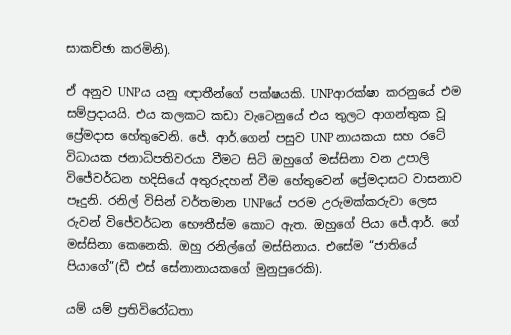සාකච්ඡා කරමිනි).

ඒ අනුව UNPය යනු ඥාතීන්ගේ පක්ෂයකි. UNPආරක්ෂා කරනුයේ එම සම්ප්‍රදායයි. එය කලකට කඩා වැටෙනුයේ එය තුලට ආගන්තුක වූ ප්‍රේමදාස හේතුවෙනි. ජේ. ආර්.ගෙන් පසුව UNP නායකයා සහ රටේ විධායක ජනාධිපතිවරයා වීමට සිටි ඔහුගේ මස්සිනා වන උපාලි විජේවර්ධන හදිසියේ අතුරුදහන් වීම හේතුවෙන් ප්‍රේමදාසට වාසනාව පෑදුනි. රනිල් විසින් වර්තමාන UNPයේ පරම උරුමක්කරුවා ලෙස රුවන් විජේවර්ධන භෞතීස්ම කොට ඇත. ඔහුගේ පියා ජේ.ආර්. ගේ මස්සිනා කෙනෙකි. ඔහු රනිල්ගේ මස්සිනාය. එසේම “ජාතියේ පියාගේ”(ඩී එස් සේනානායකගේ මුනුපුරෙකි).

යම් යම් ප්‍රතිවිරෝධතා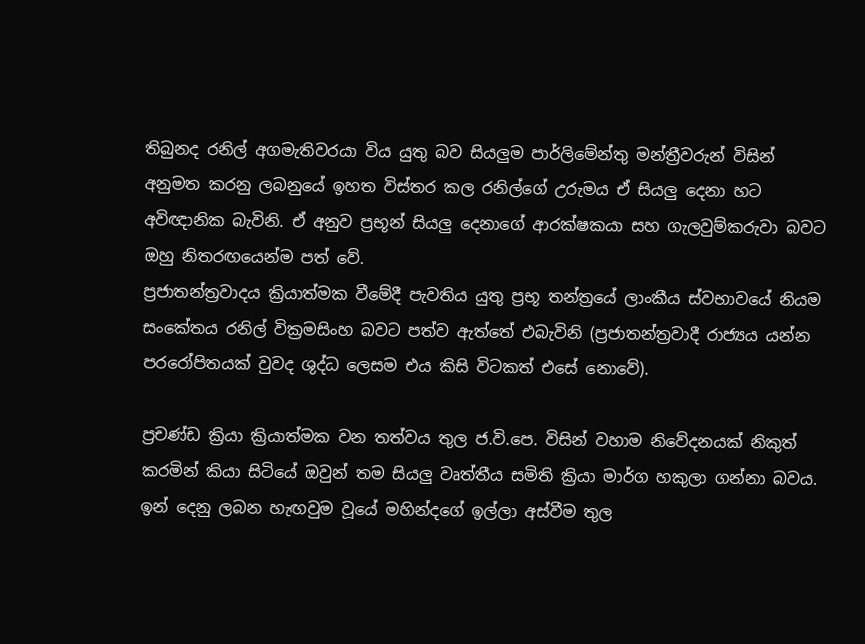තිබුනද රනිල් අගමැතිවරයා විය යුතු බව සියලුම පාර්ලිමේන්තු මන්ත්‍රීවරුන් විසින් අනුමත කරනු ලබනුයේ ඉහත විස්තර කල රනිල්ගේ උරුමය ඒ සියලු දෙනා හට අවිඥානික බැවිනි. ඒ අනුව ප්‍රභූන් සියලු දෙනාගේ ආරක්ෂකයා සහ ගැලවුම්කරුවා බවට ඔහු නිතරඟයෙන්ම පත් වේ.
ප්‍රජාතන්ත්‍රවාදය ක්‍රියාත්මක වීමේදී පැවතිය යුතු ප්‍රභූ තන්ත්‍රයේ ලාංකීය ස්වභාවයේ නියම සංකේතය රනිල් වික්‍රමසිංහ බවට පත්ව ඇත්තේ එබැවිනි (ප්‍රජාතන්ත්‍රවාදී රාජ්‍යය යන්න පරරෝපිතයක් වුවද ශුද්ධ ලෙසම එය කිසි විටකත් එසේ නොවේ).

ප්‍රචණ්ඩ ක්‍රියා ක්‍රියාත්මක වන තත්වය තුල ජ.වි.පෙ. විසින් වහාම නිවේදනයක් නිකුත් කරමින් කියා සිටියේ ඔවුන් තම සියලු වෘත්තීය සමිති ක්‍රියා මාර්ග හකුලා ගන්නා බවය. ඉන් දෙනු ලබන හැඟවුම වූයේ මහින්දගේ ඉල්ලා අස්වීම තුල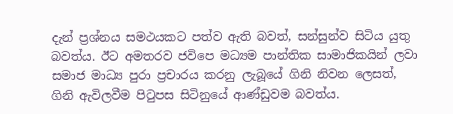දැන් ප්‍රශ්නය සමථයකට පත්ව ඇති බවත්, සන්සුන්ව සිටිය යුතු බවත්ය. ඊට අමතරව ජවිපෙ මධ්‍යම පාන්තික සාමාජිකයින් ලවා සමාජ මාධ්‍ය පුරා ප්‍රචාරය කරනු ලැබූයේ ගිනි නිවන ලෙසත්, ගිනි ඇවිලවීම පිටුපස සිටිනුයේ ආණ්ඩුවම බවත්ය.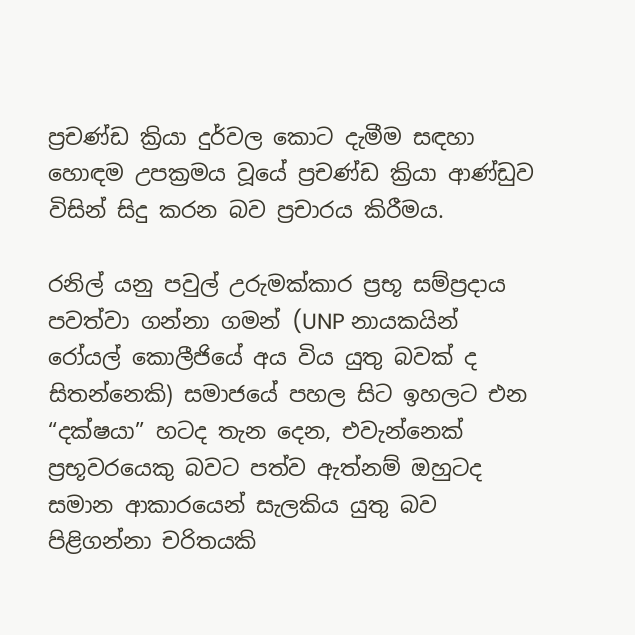ප්‍රචණ්ඩ ක්‍රියා දුර්වල කොට දැමීම සඳහා හොඳම උපක්‍රමය වූයේ ප්‍රචණ්ඩ ක්‍රියා ආණ්ඩුව විසින් සිදු කරන බව ප්‍රචාරය කිරීමය.

රනිල් යනු පවුල් උරුමක්කාර ප්‍රභූ සම්ප්‍රදාය පවත්වා ගන්නා ගමන් (UNP නායකයින් රෝයල් කොලීජියේ අය විය යුතු බවක් ද සිතන්නෙකි) සමාජයේ පහල සිට ඉහලට එන “දක්ෂයා” හටද තැන දෙන, එවැන්නෙක් ප්‍රභූවරයෙකු බවට පත්ව ඇත්නම් ඔහුටද සමාන ආකාරයෙන් සැලකිය යුතු බව පිළිගන්නා චරිතයකි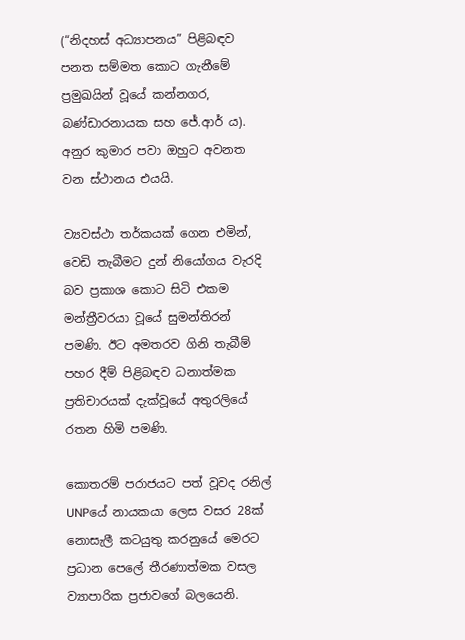(“නිදහස් අධ්‍යාපනය” පිළිබඳව පනත සම්මත කොට ගැනීමේ ප්‍රමුඛයින් වූයේ කන්නගර, බණ්ඩාරනායක සහ ජේ.ආර් ය). අනුර කුමාර පවා ඔහුට අවනත වන ස්ථානය එයයි.

ව්‍යවස්ථා තර්කයක් ගෙන එමින්, වෙඩි තැබීමට දුන් නියෝගය වැරදි බව ප්‍රකාශ කොට සිටි එකම මන්ත්‍රීවරයා වූයේ සුමන්තිරන් පමණි. ඊට අමතරව ගිනි තැබීම් පහර දීම් පිළිබඳව ධනාත්මක ප්‍රතිචාරයක් දැක්වූයේ අතුරලියේ රතන හිමි පමණි.

කොතරම් පරාජයට පත් වූවද රනිල් UNPයේ නායකයා ලෙස වසර 28ක් නොසැලී කටයුතු කරනුයේ මෙරට ප්‍රධාන පෙලේ තීරණාත්මක වසල ව්‍යාපාරික ප්‍රජාවගේ බලයෙනි.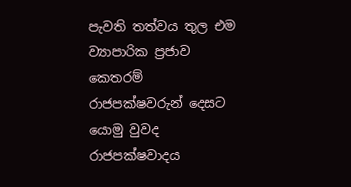පැවති තත්වය තුල එම ව්‍යාපාරික ප්‍රජාව කෙතරම් රාජපක්ෂවරුන් දෙසට යොමු වුවද රාජපක්ෂවාදය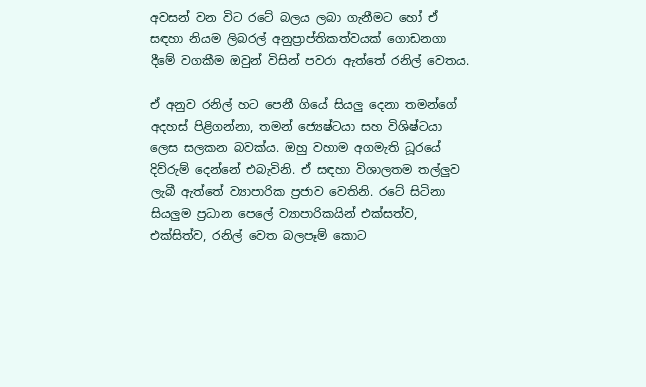අවසන් වන විට රටේ බලය ලබා ගැනීමට හෝ ඒ සඳහා නියම ලිබරල් අනුප්‍රාප්තිකත්වයක් ගොඩනගා දීමේ වගකීම ඔවුන් විසින් පවරා ඇත්තේ රනිල් වෙතය.

ඒ අනුව රනිල් හට පෙනී ගියේ සියලු දෙනා තමන්ගේ අදහස් පිළිගන්නා, තමන් ජ්‍යෙෂ්ටයා සහ විශිෂ්ටයා ලෙස සලකන බවක්ය. ඔහු වහාම අගමැති ධූරයේ දිව්රුම් දෙන්නේ එබැවිනි. ඒ සඳහා විශාලතම තල්ලුව ලැබී ඇත්තේ ව්‍යාපාරික ප්‍රජාව වෙතිනි. රටේ සිටිනා සියලුම ප්‍රධාන පෙලේ ව්‍යාපාරිකයින් එක්සත්ව, එක්සිත්ව, රනිල් වෙත බලපෑම් කොට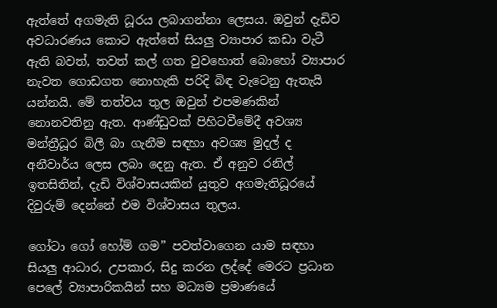ඇත්තේ අගමැති ධූරය ලබාගන්නා ලෙසය. ඔවුන් දැඩිව අවධාරණය කොට ඇත්තේ සියලු ව්‍යාපාර කඩා වැටී ඇති බවත්, තවත් කල් ගත වුවහොත් බොහෝ ව්‍යාපාර නැවත ගොඩගත නොහැකි පරිදි බිඳ වැටෙනු ඇතැයි යන්නයි. මේ තත්වය තුල ඔවුන් එපමණකින් නොනවතිනු ඇත. ආණ්ඩුවක් පිහිටවීමේදී අවශ්‍ය මන්ත්‍රීධූර බිලී බා ගැනීම සඳහා අවශ්‍ය මුදල් ද අනීවාර්ය ලෙස ලබා දෙනු ඇත. ඒ අනුව රනිල් ඉතසිතින්, දැඩි විශ්වාසයකින් යුතුව අගමැතිධූරයේ දිවුරුම් දෙන්නේ එම විශ්වාසය තුලය.

ගෝටා ගෝ හෝම් ගම” පවත්වාගෙන යාම සඳහා සියලු ආධාර, උපකාර, සිදු කරන ලද්දේ මෙරට ප්‍රධාන පෙලේ ව්‍යාපාරිකයින් සහ මධ්‍යම ප්‍රමාණයේ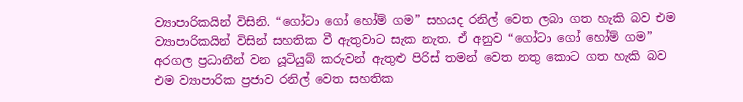ව්‍යාපාරිකයින් විසිනි. “ගෝටා ගෝ හෝම් ගම” සහයද රනිල් වෙත ලබා ගත හැකි බව එම ව්‍යාපාරිකයින් විසින් සහතික වී ඇතුවාට සැක නැත. ඒ අනුව “ගෝටා ගෝ හෝම් ගම” අරගල ප්‍රධානීන් වන යූටියුබ් කරුවන් ඇතුළු පිරිස් තමන් වෙත නතු කොට ගත හැකි බව එම ව්‍යාපාරික ප්‍රජාව රනිල් වෙත සහතික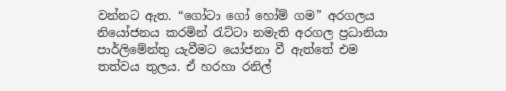වන්නට ඇත. “ගෝටා ගෝ හෝම් ගම” අරගලය නියෝජනය කරමින් රැට්ටා නමැති අරගල ප්‍රධානියා පාර්ලිමේන්තු යැවීමට යෝජනා වී ඇත්තේ එම තත්වය තුලය. ඒ හරහා රනිල්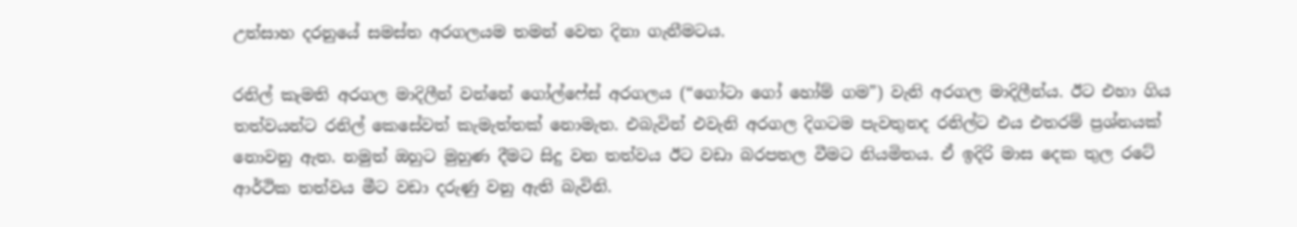උත්සාහ දරනුයේ සමස්ත අරගලයම තමන් වෙත දිනා ගැනීමටය.

රනිල් කැමති අරගල මාදිලීන් වන්නේ ගෝල්ෆේස් අරගලය (“ගෝටා ගෝ හෝම් ගම”) වැනි අරගල මාදිලීන්ය. ඊට එහා ගිය තත්වයන්ට රනිල් කෙසේවත් කැමැත්තක් නොමැත. එබැවින් එවැනි අරගල දිගටම පැවතුනද රනිල්ට එය එතරම් ප්‍රශ්නයක් නොවනු ඇත. නමුත් ඔහුට මුහුණ දීමට සිදු වන තත්වය ඊට වඩා බරපතල වීමට නියමිතය. ඒ ඉදිරි මාස දෙක තුල රටේ ආර්ථික තත්වය මීට වඩා දරුණු වනු ඇති බැවිනි.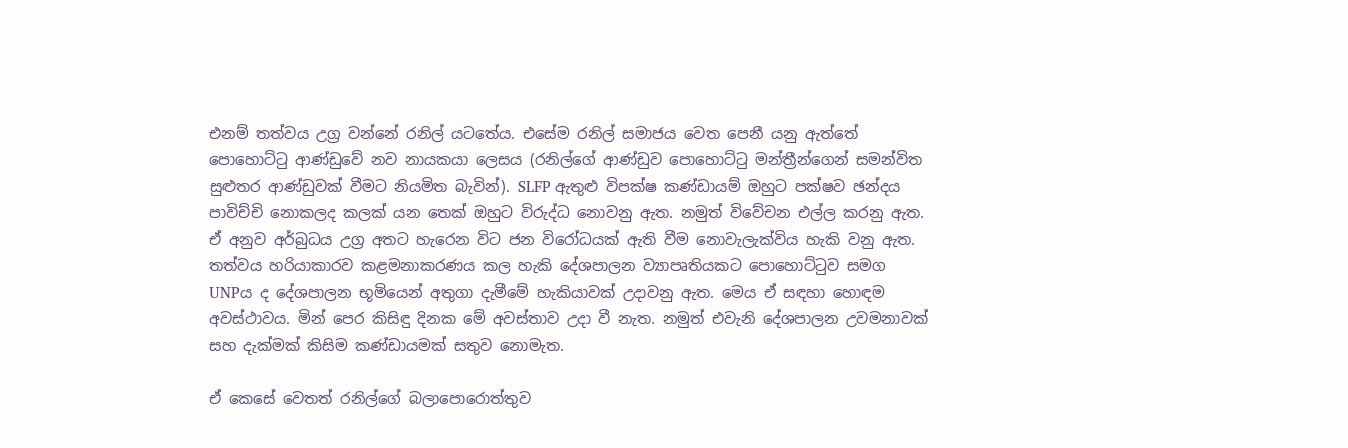එනම් තත්වය උග්‍ර වන්නේ රනිල් යටතේය. එසේම රනිල් සමාජය වෙත පෙනී යනු ඇත්තේ පොහොට්ටු ආණ්ඩුවේ නව නායකයා ලෙසය (රනිල්ගේ ආණ්ඩුව පොහොට්ටු මන්ත්‍රීන්ගෙන් සමන්විත සුළුතර ආණ්ඩුවක් වීමට නියමිත බැවින්). SLFP ඇතුළු විපක්ෂ කණ්ඩායම් ඔහුට පක්ෂව ඡන්දය පාවිච්චි නොකලද කලක් යන තෙක් ඔහුට විරුද්ධ නොවනු ඇත. නමුත් විවේචන එල්ල කරනු ඇත. ඒ අනුව අර්බුධය උග්‍ර අතට හැරෙන විට ජන විරෝධයක් ඇති වීම නොවැලැක්විය හැකි වනු ඇත. තත්වය හරියාකාරව කළමනාකරණය කල හැකි දේශපාලන ව්‍යාපෘතියකට පොහොට්ටුව සමග UNPය ද දේශපාලන භූමියෙන් අතුගා දැමීමේ හැකියාවක් උදාවනු ඇත. මෙය ඒ සඳහා හොඳම අවස්ථාවය. මින් පෙර කිසිඳු දිනක මේ අවස්තාව උදා වී නැත. නමුත් එවැනි දේශපාලන උවමනාවක් සහ දැක්මක් කිසිම කණ්ඩායමක් සතුව නොමැත.

ඒ කෙසේ වෙතත් රනිල්ගේ බලාපොරොත්තුව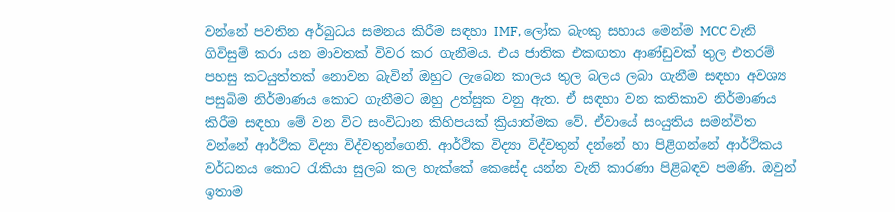වන්නේ පවතින අර්බුධය සමනය කිරීම සඳහා IMF, ලෝක බැංකු සහාය මෙන්ම MCC වැනි ගිවිසුම් කරා යන මාවතක් විවර කර ගැනීමය. එය ජාතික එකඟතා ආණ්ඩුවක් තුල එතරම් පහසු කටයුත්තක් නොවන බැවින් ඔහුට ලැබෙන කාලය තුල බලය ලබා ගැනීම සඳහා අවශ්‍ය පසුබිම නිර්මාණය කොට ගැනීමට ඔහු උත්සුක වනු ඇත. ඒ සඳහා වන කතිකාව නිර්මාණය කිරීම සඳහා මේ වන විට සංවිධාන කිහිපයක් ක්‍රියාත්මක වේ. ඒවායේ සංයුතිය සමන්විත වන්නේ ආර්ථික විද්‍යා විද්වතුන්ගෙනි. ආර්ථික විද්‍යා විද්වතුන් දන්නේ හා පිළිගන්නේ ආර්ථිකය වර්ධනය කොට රැකියා සුලබ කල හැක්කේ කෙසේද යන්න වැනි කාරණා පිළිබඳව පමණි. ඔවුන් ඉතාම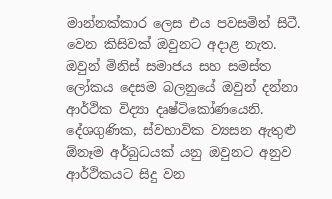මාන්නක්කාර ලෙස එය පවසමින් සිටී. වෙන කිසිවක් ඔවුනට අදාළ නැත. ඔවුන් මිනිස් සමාජය සහ සමස්ත ලෝකය දෙසම බලනුයේ ඔවුන් දන්නා ආර්ථික විද්‍යා දෘෂ්ටිකෝණයෙනි. දේශගුණික, ස්වභාවික ව්‍යසන ඇතුළු ඕනෑම අර්බුධයක් යනු ඔවුනට අනුව ආර්ථිකයට සිදු වන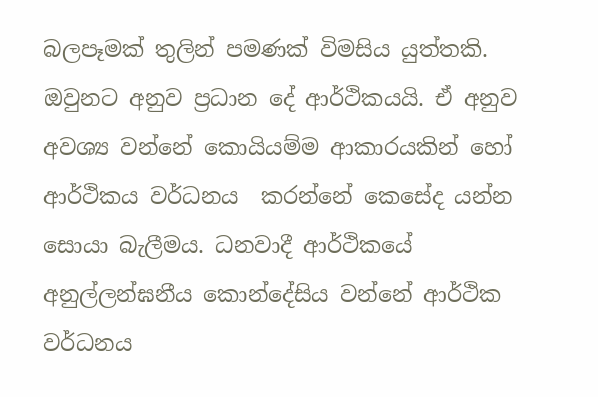බලපෑමක් තුලින් පමණක් විමසිය යුත්තකි. ඔවුනට අනුව ප්‍රධාන දේ ආර්ථිකයයි. ඒ අනුව අවශ්‍ය වන්නේ කොයියම්ම ආකාරයකින් හෝ ආර්ථිකය වර්ධනය  කරන්නේ කෙසේද යන්න සොයා බැලීමය. ධනවාදී ආර්ථිකයේ අනුල්ලන්ඝනීය කොන්දේසිය වන්නේ ආර්ථික වර්ධනය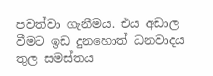පවත්වා ගැනීමය. එය අඩාල වීමට ඉඩ දුනහොත් ධනවාදය තුල සමස්තය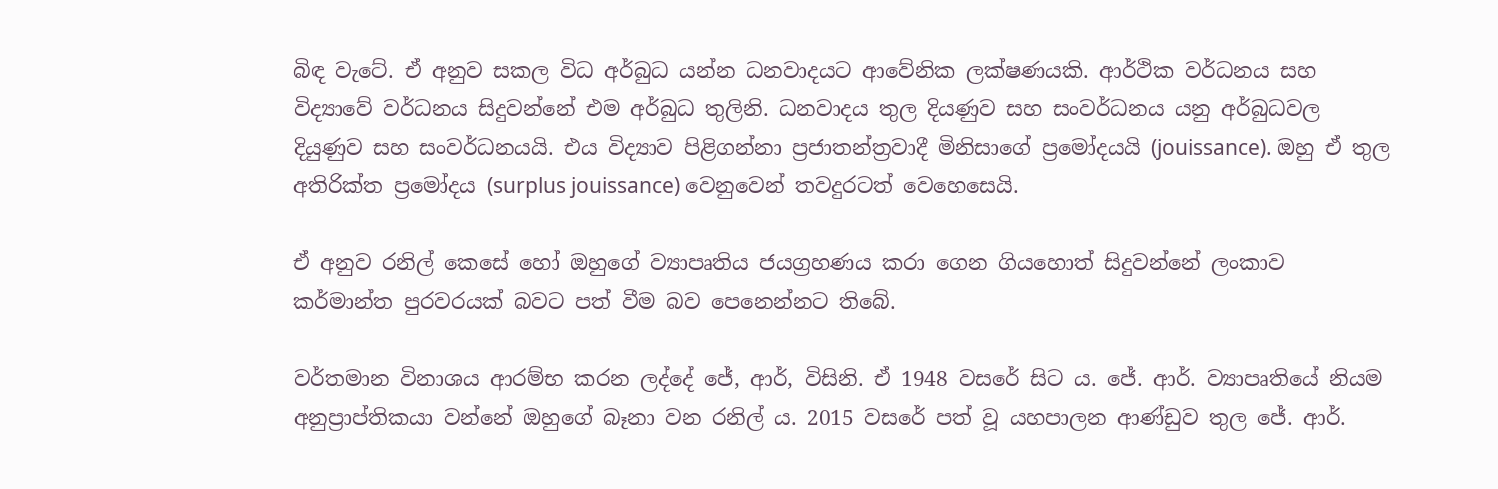බිඳ වැටේ. ඒ අනුව සකල විධ අර්බුධ යන්න ධනවාදයට ආවේනික ලක්ෂණයකි. ආර්ථික වර්ධනය සහ විද්‍යාවේ වර්ධනය සිදුවන්නේ එම අර්බුධ තුලිනි. ධනවාදය තුල දියණුව සහ සංවර්ධනය යනු අර්බුධවල දියුණුව සහ සංවර්ධනයයි. එය විද්‍යාව පිළිගන්නා ප්‍රජාතන්ත්‍රවාදී මිනිසාගේ ප්‍රමෝදයයි (jouissance). ඔහු ඒ තුල අතිරික්ත ප්‍රමෝදය (surplus jouissance) වෙනුවෙන් තවදුරටත් වෙහෙසෙයි.

ඒ අනුව රනිල් කෙසේ හෝ ඔහුගේ ව්‍යාපෘතිය ජයග්‍රහණය කරා ගෙන ගියහොත් සිදුවන්නේ ලංකාව කර්මාන්ත පුරවරයක් බවට පත් වීම බව පෙනෙන්නට තිබේ.

වර්තමාන විනාශය ආරම්භ කරන ලද්දේ ජේ, ආර්, විසිනි. ඒ 1948 වසරේ සිට ය. ජේ. ආර්. ව්‍යාපෘතියේ නියම අනුප්‍රාප්තිකයා වන්නේ ඔහුගේ බෑනා වන රනිල් ය. 2015 වසරේ පත් වූ යහපාලන ආණ්ඩුව තුල ජේ. ආර්.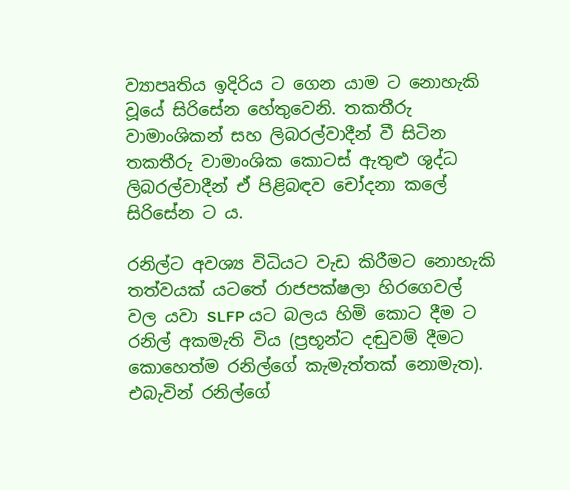ව්‍යාපෘතිය ඉදිරිය ට ගෙන යාම ට නොහැකි වූයේ සිරිසේන හේතුවෙනි. තකතීරු වාමාංශිකන් සහ ලිබරල්වාදීන් වී සිටින තකතීරු වාමාංශික කොටස් ඇතුළු ශුද්ධ ලිබරල්වාදීන් ඒ පිළිබඳව චෝදනා කලේ සිරිසේන ට ය.

රනිල්ට අවශ්‍ය විධියට වැඩ කිරීමට නොහැකි තත්වයක් යටතේ රාජපක්ෂලා හිරගෙවල් වල යවා SLFP යට බලය හිමි කොට දීම ට රනිල් අකමැති විය (ප්‍රභූන්ට දඬුවම් දීමට කොහෙත්ම රනිල්ගේ කැමැත්තක් නොමැත). එබැවින් රනිල්ගේ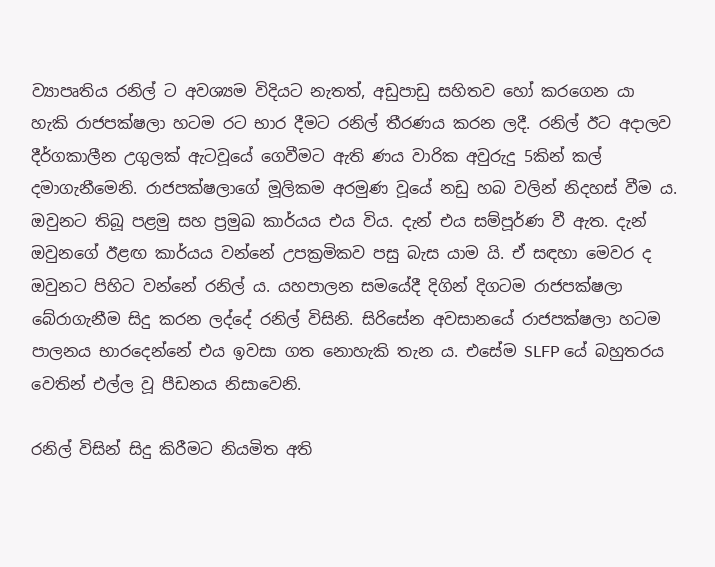ව්‍යාපෘතිය රනිල් ට අවශ්‍යම විදියට නැතත්, අඩුපාඩු සහිතව හෝ කරගෙන යා හැකි රාජපක්ෂලා හටම රට භාර දීමට රනිල් තීරණය කරන ලදී. රනිල් ඊට අදාලව දීර්ගකාලීන උගුලක් ඇටවූයේ ගෙවීමට ඇති ණය වාරික අවුරුදු 5කින් කල් දමාගැනීමෙනි. රාජපක්ෂලාගේ මූලිකම අරමුණ වූයේ නඩු හබ වලින් නිදහස් වීම ය. ඔවුනට තිබූ පළමු සහ ප්‍රමුඛ කාර්යය එය විය. දැන් එය සම්පූර්ණ වී ඇත. දැන් ඔවුනගේ ඊළඟ කාර්යය වන්නේ උපක්‍රමිකව පසු බැස යාම යි. ඒ සඳහා මෙවර ද ඔවුනට පිහිට වන්නේ රනිල් ය. යහපාලන සමයේදී දිගින් දිගටම රාජපක්ෂලා බේරාගැනීම සිදු කරන ලද්දේ රනිල් විසිනි. සිරිසේන අවසානයේ රාජපක්ෂලා හටම පාලනය භාරදෙන්නේ එය ඉවසා ගත නොහැකි තැන ය. එසේම SLFP යේ බහුතරය වෙතින් එල්ල වූ පීඩනය නිසාවෙනි.

රනිල් විසින් සිදු කිරීමට නියමිත අති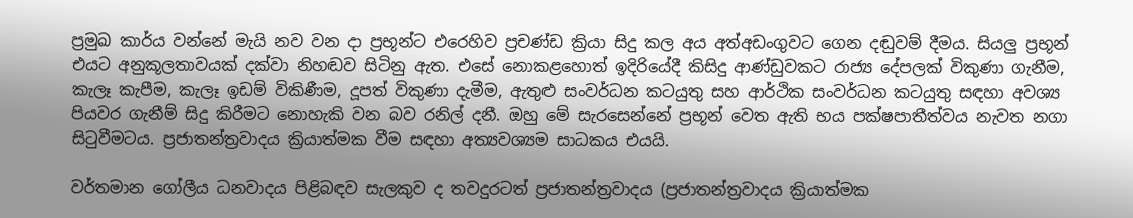ප්‍රමුඛ කාර්ය වන්නේ මැයි නව වන දා ප්‍රභූන්ට එරෙහිව ප්‍රචණ්ඩ ක්‍රියා සිදු කල අය අත්අඩංගුවට ගෙන දඬුවම් දීමය. සියලු ප්‍රභූන් එයට අනුකූලතාවයක් දක්වා නිහඬව සිටිනු ඇත. එසේ නොකළහොත් ඉදිරියේදී කිසිදු ආණ්ඩුවකට රාජ්‍ය දේපලක් විකුණා ගැනීම, කැලෑ කැපීම, කැලෑ ඉඩම් විකිණීම, දූපත් විකුණා දැමීම, ඇතුළු සංවර්ධන කටයුතු සහ ආර්ථික සංවර්ධන කටයුතු සඳහා අවශ්‍ය පියවර ගැනීම් සිදු කිරීමට නොහැකි වන බව රනිල් දනී. ඔහු මේ සැරසෙන්නේ ප්‍රභූන් වෙත ඇති භය පක්ෂපාතීත්වය නැවත නගා සිටුවීමටය. ප්‍රජාතන්ත්‍රවාදය ක්‍රියාත්මක වීම සඳහා අත්‍යවශ්‍යම සාධකය එයයි.

වර්තමාන ගෝලීය ධනවාදය පිළිබඳව සැලකුව ද තවදුරටත් ප්‍රජාතන්ත්‍රවාදය (ප්‍රජාතන්ත්‍රවාදය ක්‍රියාත්මක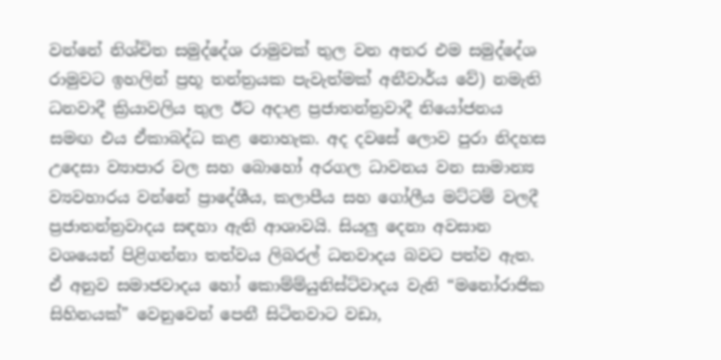වන්නේ නිශ්චිත සමුද්දේශ රාමුවක් තුල වන අතර එම සමුද්දේශ රාමුවට ඉහලින් ප්‍රභූ තන්ත්‍රයක පැවැත්මක් අනීවාර්ය වේ) නමැති ධනවාදී ක්‍රියාවලිය තුල ඊට අදාළ ප්‍රජාතන්ත්‍රවාදී නියෝජනය සමඟ එය ඒකාබද්ධ කළ නොහැක. අද දවසේ ලොව පුරා නිදහස උදෙසා ව්‍යාපාර වල සහ බොහෝ අරගල ධාවනය වන සාමාන්‍ය ව්‍යවහාරය වන්නේ ප්‍රාදේශීය, කලාපීය සහ ගෝලීය මට්ටම් වලදී ප්‍රජාතන්ත්‍රවාදය සඳහා ඇති ආශාවයි. සියලු දෙනා අවසාන වශයෙන් පිළිගන්නා තත්වය ලිබරල් ධනවාදය බවට පත්ව ඇත. ඒ අනුව සමාජවාදය හෝ කොම්ම්යුනිස්ට්වාදය වැනි “මනෝරාජික සිහිනයක්” වෙනුවෙන් පෙනී සිටිනවාට වඩා,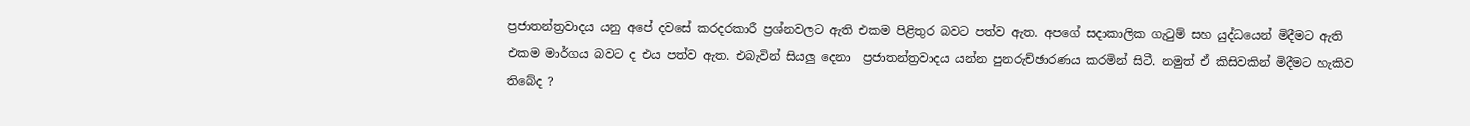ප්‍රජාතන්ත්‍රවාදය යනු අපේ දවසේ කරදරකාරී ප්‍රශ්නවලට ඇති එකම පිළිතුර බවට පත්ව ඇත. අපගේ සදාකාලික ගැටුම් සහ යුද්ධයෙන් මිදීමට ඇති එකම මාර්ගය බවට ද එය පත්ව ඇත. එබැවින් සියලු දෙනා  ප්‍රජාතන්ත්‍රවාදය යන්න පුනරුච්ඡාරණය කරමින් සිටී. නමුත් ඒ කිසිවකින් මිදීමට හැකිව තිබේද ?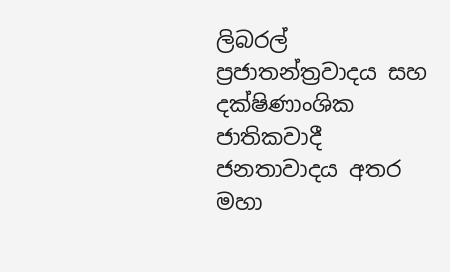ලිබරල් ප්‍රජාතන්ත්‍රවාදය සහ දක්ෂිණාංශික ජාතිකවාදී ජනතාවාදය අතර මහා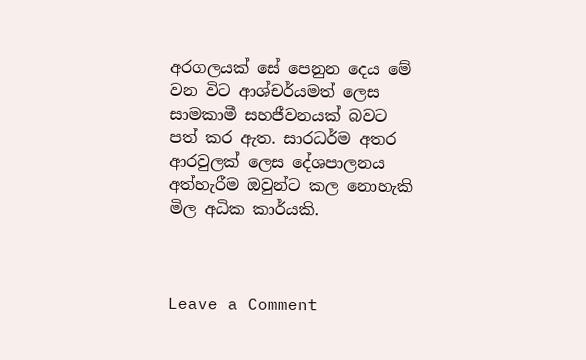අරගලයක් සේ පෙනුන දෙය මේ වන විට ආශ්චර්යමත් ලෙස සාමකාමී සහජීවනයක් බවට පත් කර ඇත. සාරධර්ම අතර ආරවුලක් ලෙස දේශපාලනය අත්හැරීම ඔවුන්ට කල නොහැකි මිල අධික කාර්යකි.



Leave a Comment